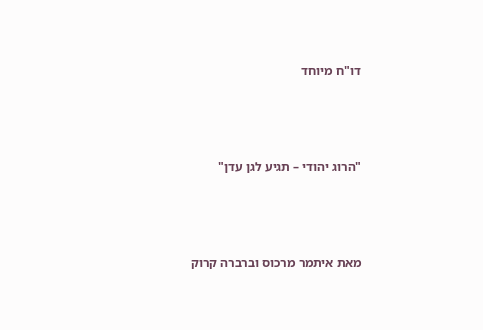דו"ח מיוחד



"הרוג יהודי – תגיע לגן עדן"



מאת איתמר מרכוס וברברה קרוק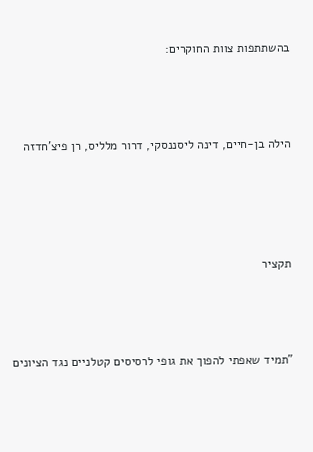בהשתתפות צוות החוקרים:



הילה בן-חיים, דינה ליסננסקי, דרור מלליס, רן פיצ'חדזה




תקציר



"תמיד שאפתי להפוך את גופי לרסיסים קטלניים נגד הציונים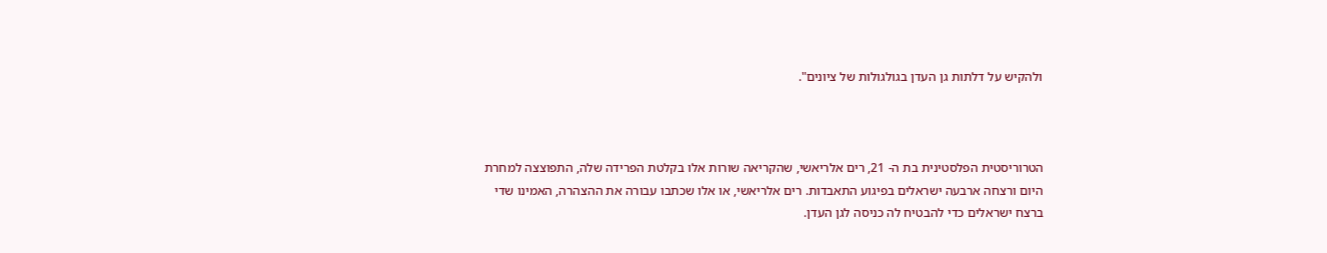ולהקיש על דלתות גן העדן בגולגולות של ציונים".



הטרוריסטית הפלסטינית בת ה- 21, רים אלריאשי, שהקריאה שורות אלו בקלטת הפרידה שלה, התפוצצה למחרת היום ורצחה ארבעה ישראלים בפיגוע התאבדות. רים אלריאשי, או אלו שכתבו עבורה את ההצהרה, האמינו שדי ברצח ישראלים כדי להבטיח לה כניסה לגן העדן.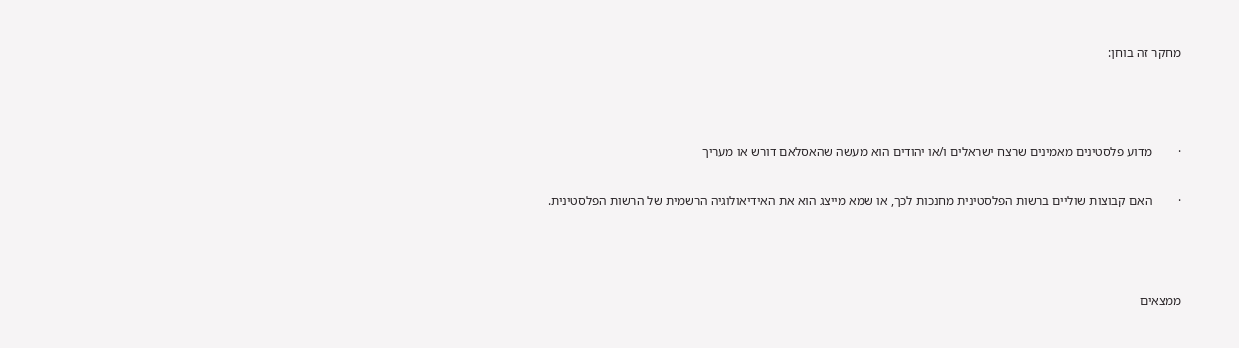מחקר זה בוחן:



·        מדוע פלסטינים מאמינים שרצח ישראלים ו/או יהודים הוא מעשה שהאסלאם דורש או מעריך

·        האם קבוצות שוליים ברשות הפלסטינית מחנכות לכך, או שמא מייצג הוא את האידיאולוגיה הרשמית של הרשות הפלסטינית.



ממצאים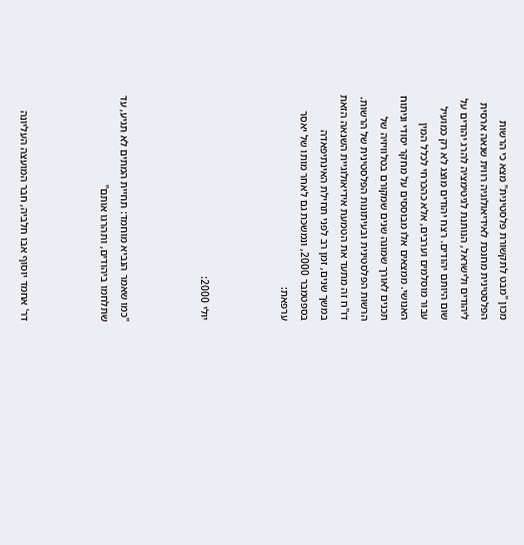מכון "מבט לתקשורת פלסטינית" מצא כי הרשות הפלסטינית מחנכת לאידיאולוגיה רווית שנאה ארסית ליהודים ולישראל, הנותנת לגיטימציה להרג יהודים על שום היותם יהודים. רצח יהודים מוצג לא רק כמועיל עבור מוסלמים וערבים, אלא כהכרחי לכלל המין האנושי. ממצאים אלו מבוססים על מחקר יסודי וניתוח תכנים לאורך שמונה שנים שמקורם בטלוויזיה של הרשות הפלסטינית ובעיתונות הפלסטינית של הרשות. דו"ח זה מתעד את הטמעת אידיאולוגיית השנאה הזאת במשך שנים, זמן רב לפני תחילת האינתיפאדה בספטמבר 2000, ונמשכת גם לאחר מותו של יאסר ערפאת:



יולי 2000:



"כמו שאמר הנביא מוחמד: תחיית המתים לא תגיע, עד שתלחמו ביהודים, ותהרגו אותם"



דר' אחמד יוסוף אבו חלביה, חבר המועצה העליונה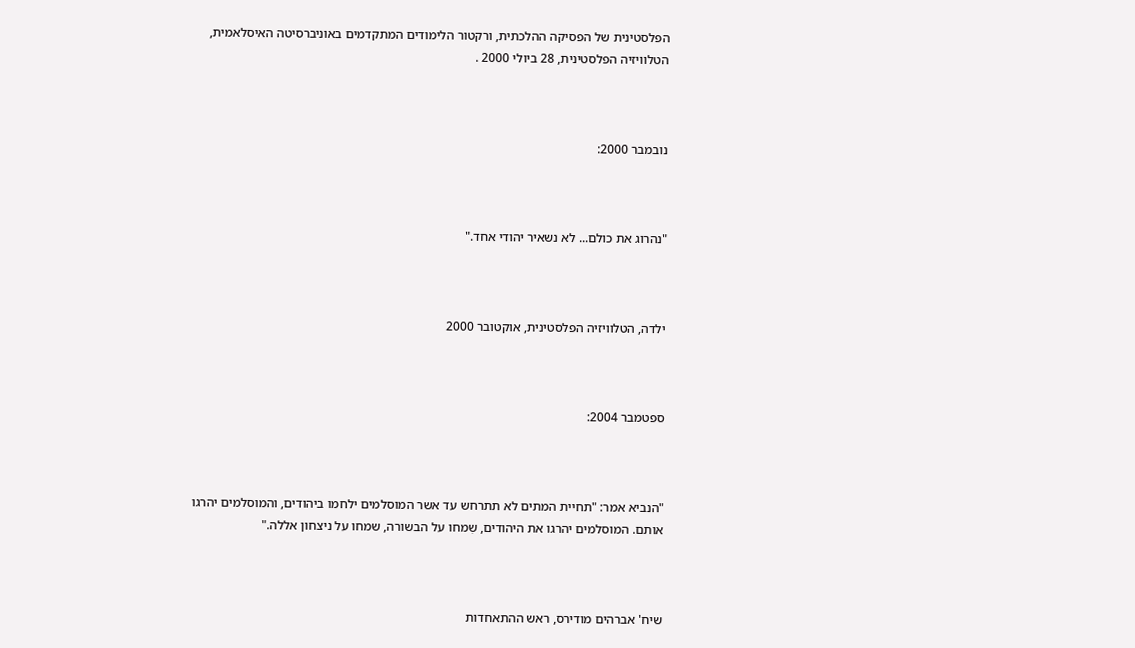הפלסטינית של הפסיקה ההלכתית, ורקטור הלימודים המתקדמים באוניברסיטה האיסלאמית, הטלוויזיה הפלסטינית, 28 ביולי 2000 .



נובמבר 2000:



"נהרוג את כולם... לא נשאיר יהודי אחד."



ילדה, הטלוויזיה הפלסטינית, אוקטובר 2000



ספטמבר 2004:



"הנביא אמר: "תחיית המתים לא תתרחש עד אשר המוסלמים ילחמו ביהודים, והמוסלמים יהרגו אותם. המוסלמים יהרגו את היהודים, שִמחו על הבשורה, שמחו על ניצחון אללה."



שיח' אברהים מודירס, ראש ההתאחדות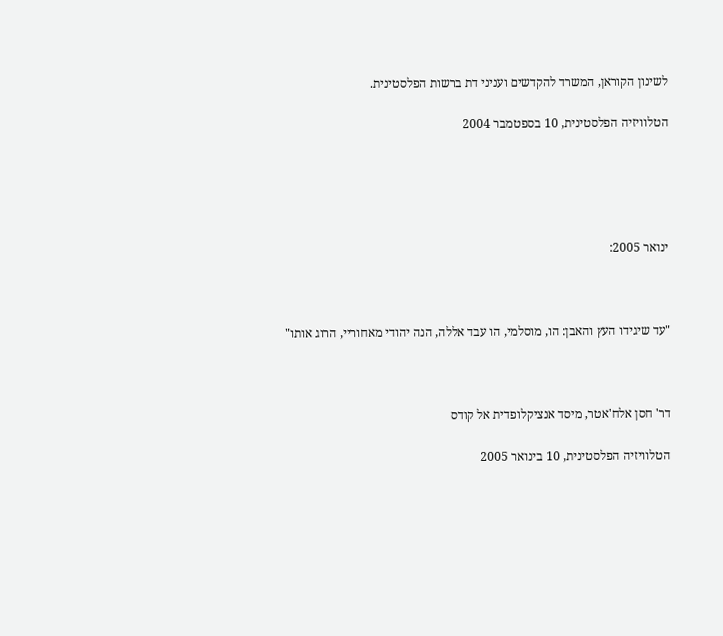לשינון הקוראן, המשרד להקדשים ועניני דת ברשות הפלסטינית.

הטלוויזיה הפלסטינית, 10 בספטמבר 2004





ינואר 2005:



"עד שיגידו העץ והאבן: הו, מוסלמי, הו עבד אללה, הנה יהודי מאחוריי, הרוג אותו"



דר' חסן אלח'אטר, מיסד אנציקלופדית אל קודס

הטלוויזיה הפלסטינית, 10 בינואר 2005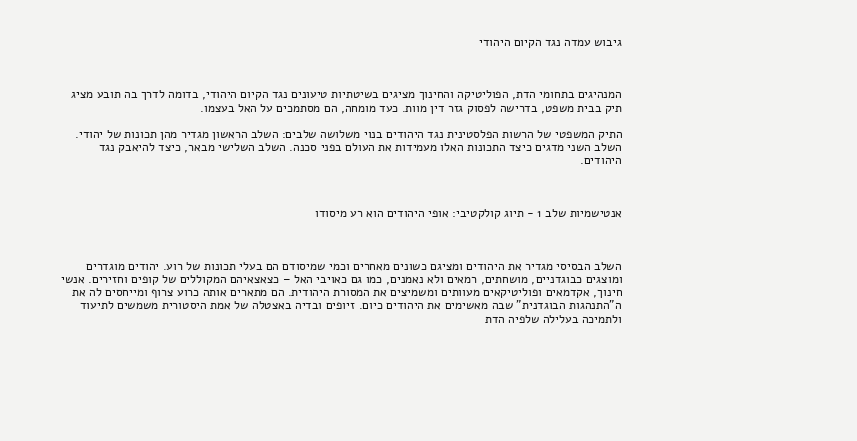גיבוש עמדה נגד הקיום היהודי



המנהיגים בתחומי הדת, הפוליטיקה והחינוך מציגים בשיטתיות טיעונים נגד הקיום היהודי, בדומה לדרך בה תובע מציג תיק בבית משפט, בדרישה לפסוק גזר דין מוות. כעד מומחה, הם מסתמכים על האל בעצמו.

התיק המשפטי של הרשות הפלסטינית נגד היהודים בנוי משלושה שלבים: השלב הראשון מגדיר מהן תכונות של יהודי. השלב השני מדגים כיצד התכונות האלו מעמידות את העולם בפני סכנה. השלב השלישי מבאר, כיצד להיאבק נגד היהודים.



אנטישמיות שלב 1 - תיוג קולקטיבי: אופי היהודים הוא רע מיסודו



השלב הבסיסי מגדיר את היהודים ומציגם כשונים מאחרים וכמי שמיסודם הם בעלי תכונות של רוע. יהודים מוגדרים ומוצגים כבוגדניים, מושחתים, רמאים ולא נאמנים, כמו גם כאויבי האל – כצאצאיהם המקוללים של קופים וחזירים. אנשי חינוך, אקדמאים ופוליטיקאים מעוותים ומשמיצים את המסורת היהודית. הם מתארים אותה כרוע צרוף ומייחסים לה את ה"התנהגות הבוגדנית" שבה מאשימים את היהודים כיום. זיופים ובדיה באצטלה של אמת היסטורית משמשים לתיעוד ולתמיכה בעלילה שלפיה הדת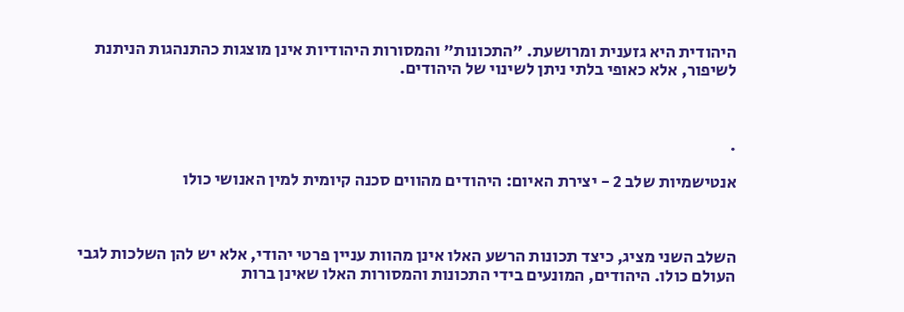היהודית היא גזענית ומרושעת. "התכונות" והמסורות היהודיות אינן מוצגות כהתנהגות הניתנת לשיפור, אלא כאופי בלתי ניתן לשינוי של היהודים.



.

אנטישמיות שלב 2 - יצירת האיום: היהודים מהווים סכנה קיומית למין האנושי כולו



השלב השני מציג, כיצד תכונות הרשע האלו אינן מהוות עניין פרטי יהודי, אלא יש להן השלכות לגבי העולם כולו. היהודים, המונעים בידי התכונות והמסורות האלו שאינן ברות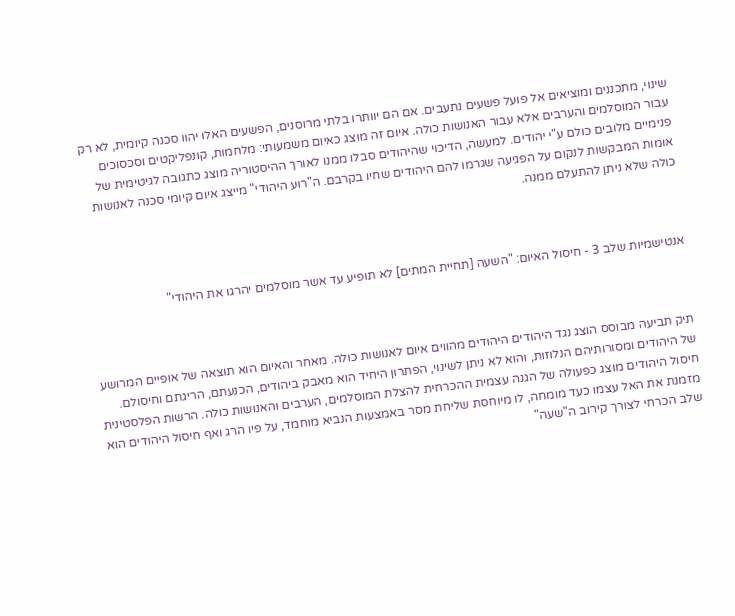שינוי, מתכננים ומוציאים אל פועל פשעים נתעבים. אם הם יוותרו בלתי מרוסנים, הפשעים האלו יהוו סכנה קיומית, לא רק עבור המוסלמים והערבים אלא עבור האנושות כולה. איום זה מוצג כאיום משמעותי: מלחמות, קונפליקטים וסכסוכים פנימיים מלובים כולם ע"י יהודים. למעשה, הדיכוי שהיהודים סבלו ממנו לאורך ההיסטוריה מוצג כתגובה לגיטימית של אומות המבקשות לנקום על הפגיעה שגרמו להם היהודים שחיו בקרבם. ה"רוע היהודי" מייצג איום קיומי סכנה לאנושות כולה שלא ניתן להתעלם ממנה.



אנטישמיות שלב 3 - חיסול האיום: "השעה [תחיית המתים] לא תופיע עד אשר מוסלמים יהרגו את היהודי"



תיק תביעה מבוסס הוצג נגד היהודים היהודים מהווים איום לאנושות כולה. מאחר והאיום הוא תוצאה של אופיים המרושע של היהודים ומסורותיהם הנלוזות, והוא לא ניתן לשינוי, הפתרון היחיד הוא מאבק ביהודים, הכנעתם, הריגתם וחיסולם. חיסול היהודים מוצג כפעולה של הגנה עצמית ההכרחית להצלת המוסלמים, הערבים והאנושות כולה. הרשות הפלסטינית מזמנת את האל עצמו כעד מומחה, לו מיוחסת שליחת מסר באמצעות הנביא מוחמד, על פיו הרג ואף חיסול היהודים הוא שלב הכרחי לצורך קירוב ה"שעה"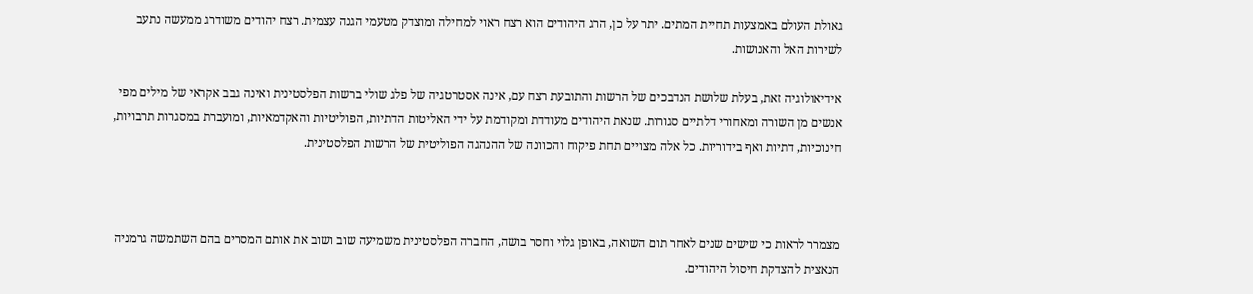גאולת העולם באמצעות תחיית המתים. יתר על כן, הרג היהודים הוא רצח ראוי למחילה ומוצדק מטעמי הגנה עצמית. רצח יהודים משודרג ממעשה נתעב לשירות האל והאנושות.

אידיאולוגיה זאת, בעלת שלושת הנדבכים של הרשות והתובעת רצח עם, אינה אסטרטגיה של פלג שולי ברשות הפלסטינית ואינה גבב אקראי של מילים מפי אנשים מן השורה ומאחורי דלתיים סגורות. שנאת היהודים מעודדת ומקודמת על ידי האליטות הדתיות, הפוליטיות והאקדמאיות, ומועברת במסגרות תרבויות, חינוכיות, דתיות ואף בידוריות. כל אלה מצויים תחת פיקוח והכוונה של ההנהגה הפוליטית של הרשות הפלסטינית.



מצמרר לראות כי שישים שנים לאחר תום השואה, באופן גלוי וחסר בושה, החברה הפלסטינית משמיעה שוב ושוב את אותם המסרים בהם השתמשה גרמניה הנאצית להצדקת חיסול היהודים.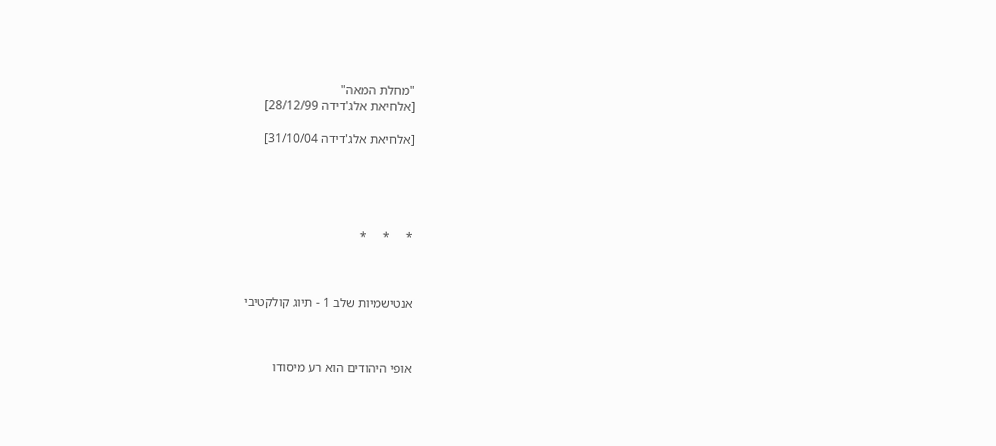"מחלת המאה"
[אלחיאת אלג'דידה 28/12/99]

[אלחיאת אלג'דידה 31/10/04]





*     *     *



אנטישמיות שלב 1 - תיוג קולקטיבי



אופי היהודים הוא רע מיסודו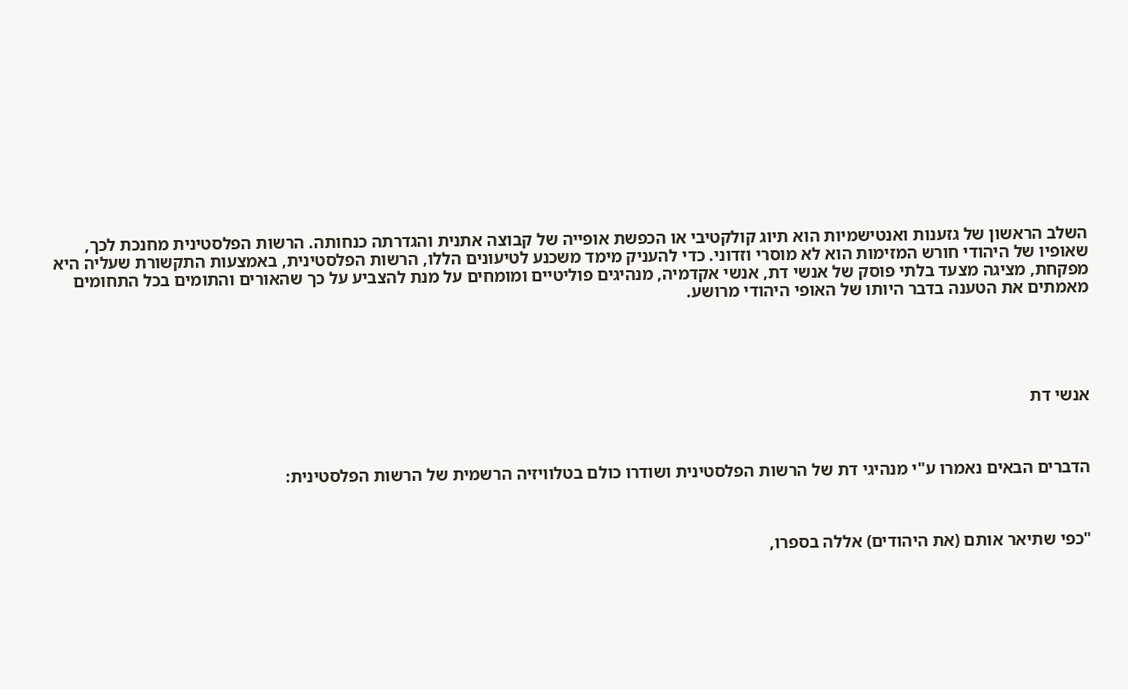השלב הראשון של גזענות ואנטישמיות הוא תיוג קולקטיבי או הכפשת אופייה של קבוצה אתנית והגדרתה כנחותה. הרשות הפלסטינית מחנכת לכך, שאופיו של היהודי חורש המזימות הוא לא מוסרי וזדוני. כדי להעניק מימד משכנע לטיעונים הללו, הרשות הפלסטינית, באמצעות התקשורת שעליה היא מפקחת, מציגה מצעד בלתי פוסק של אנשי דת, אנשי אקדמיה, מנהיגים פוליטיים ומומחים על מנת להצביע על כך שהאורים והתומים בכל התחומים מאמתים את הטענה בדבר היותו של האופי היהודי מרושע.





אנשי דת



הדברים הבאים נאמרו ע"י מנהיגי דת של הרשות הפלסטינית ושודרו כולם בטלוויזיה הרשמית של הרשות הפלסטינית:



"כפי שתיאר אותם (את היהודים) אללה בספרו,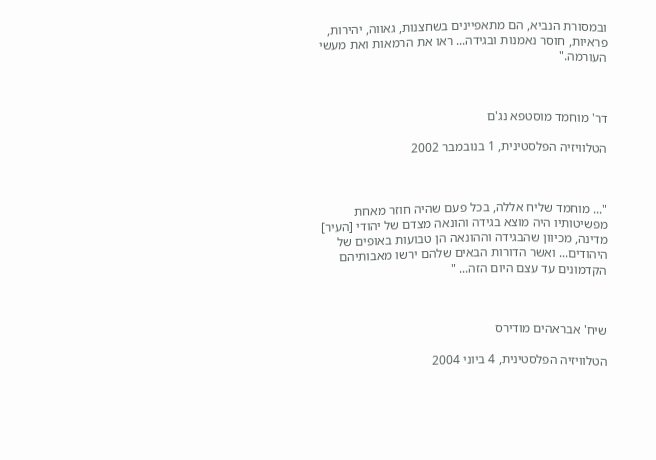ובמסורת הנביא, הם מתאפיינים בשחצנות, גאווה, יהירות, פראיות, חוסר נאמנות ובגידה... ראו את הרמאות ואת מעשי העורמה."



דר' מוחמד מוסטפא נג'ם

הטלוויזיה הפלסטינית, 1 בנובמבר 2002



"... מוחמד שליח אללה, בכל פעם שהיה חוזר מאחת מפשיטותיו היה מוצא בגידה והונאה מצדם של יהודי [העיר] מדינה, מכיוון שהבגידה וההונאה הן טבועות באופים של היהודים... ואשר הדורות הבאים שלהם ירשו מאבותיהם הקדמונים עד עצם היום הזה... "



שיח' אבראהים מודירס

הטלוויזיה הפלסטינית, 4 ביוני 2004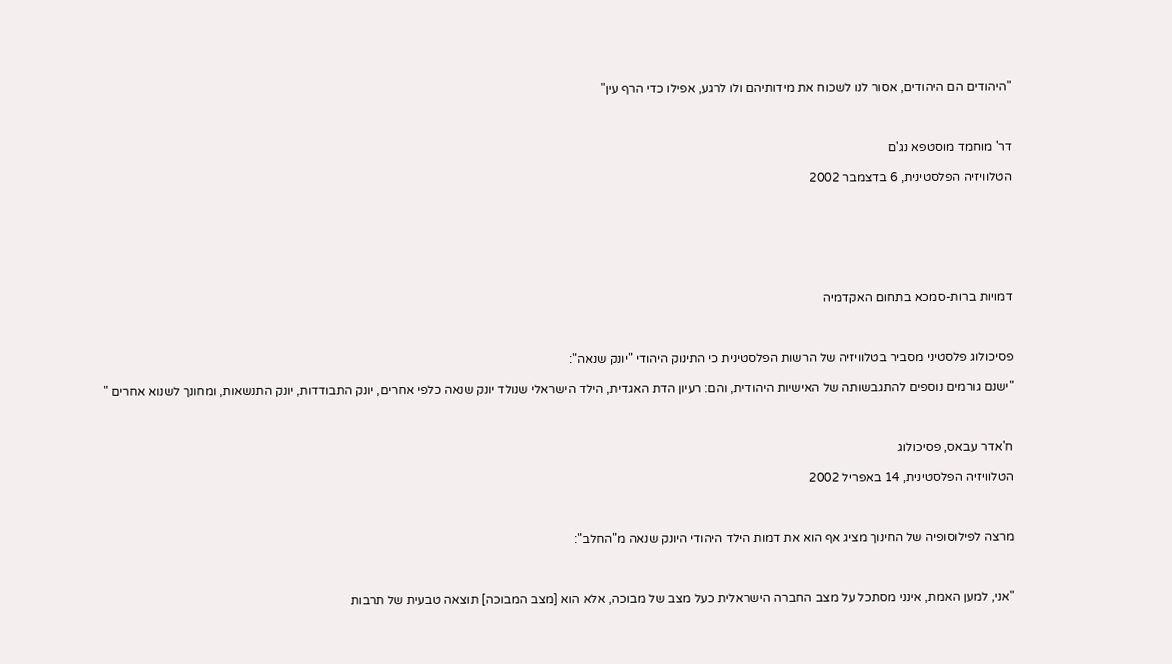"היהודים הם היהודים, אסור לנו לשכוח את מידותיהם ולו לרגע, אפילו כדי הרף עין"



דר' מוחמד מוסטפא נג'ם

הטלוויזיה הפלסטינית, 6 בדצמבר 2002







דמויות ברות-סמכא בתחום האקדמיה



פסיכולוג פלסטיני מסביר בטלוויזיה של הרשות הפלסטינית כי התינוק היהודי "יונק שנאה":

"ישנם גורמים נוספים להתגבשותה של האישיות היהודית, והם: רעיון הדת האגדית, הילד הישראלי שנולד יונק שנאה כלפי אחרים, יונק התבודדות, יונק התנשאות, ומחונך לשנוא אחרים "



ח'אדר עבאס, פסיכולוג

הטלוויזיה הפלסטינית, 14 באפריל 2002



מרצה לפילוסופיה של החינוך מציג אף הוא את דמות הילד היהודי היונק שנאה מ"החלב":



"אני, למען האמת, אינני מסתכל על מצב החברה הישראלית כעל מצב של מבוכה, אלא הוא [מצב המבוכה] תוצאה טבעית של תרבות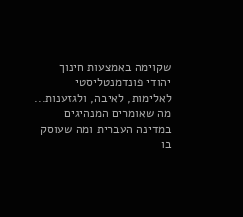שקוימה באמצעות חינוך יהודי פונדמנטליסטי לאלימות, לאיבה, ולגזענות... מה שאומרים המנהיגים במדינה העברית ומה שעוסק בו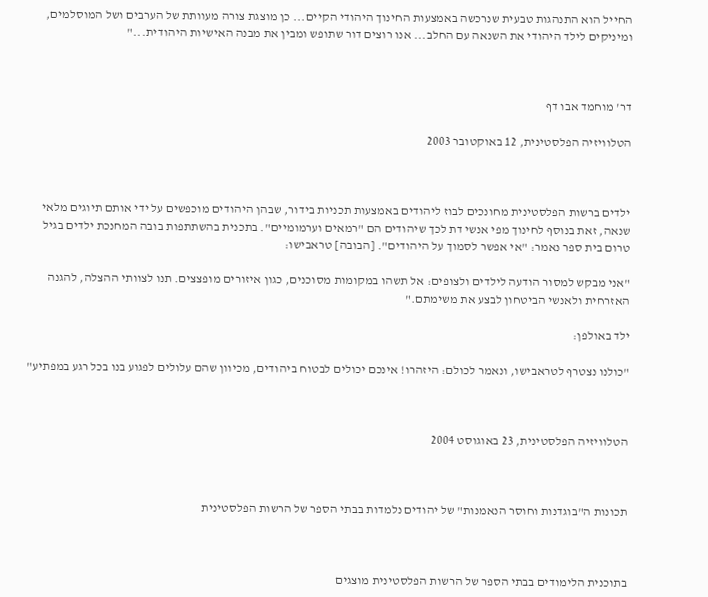החייל הוא התנהגות טבעית שנרכשה באמצעות החינוך היהודי הקיים... כן מוצגת צורה מעוותת של הערבים ושל המוסלמים, ומיניקים לילד היהודי את השנאה עם החלב... אנו רוצים דור שתופש ומבין את מבנה האישיות היהודית..."



דר' מוחמד אבו דף

הטלוויזיה הפלסטינית, 12 באוקטובר 2003



ילדים ברשות הפלסטינית מחונכים לבוז ליהודים באמצעות תכניות בידור, שבהן היהודים מוכפשים על ידי אותם תיוגים מלאי שנאה, זאת בנוסף לחינוך מפי אנשי דת לכך שיהודים הם "רמאים וערמומיים". בתכנית בהשתתפות בובה המחנכת ילדים בגיל טרום בית ספר נאמר: "אי אפשר לסמוך על היהודים". [הבובה] טראבישו:

"אני מבקש למסור הודעה לילדים ולצופים: אל תשהו במקומות מסוכנים, כגון איזורים מופצצים. תנו לצוותי ההצלה, להגנה האזרחית ולאנשי הביטחון לבצע את משימתם."

ילד באולפן:

"כולנו נצטרף לטראבישו, ונאמר לכולם: היזהרו! אינכם יכולים לבטוח ביהודים, מכיוון שהם עלולים לפגוע בנו בכל רגע במפתיע"



הטלוויזיה הפלסטינית, 23 באוגוסט 2004



תכונות ה"בוגדנות וחוסר הנאמנות" של יהודים נלמדות בבתי הספר של הרשות הפלסטינית



בתוכנית הלימודים בבתי הספר של הרשות הפלסטינית מוצגים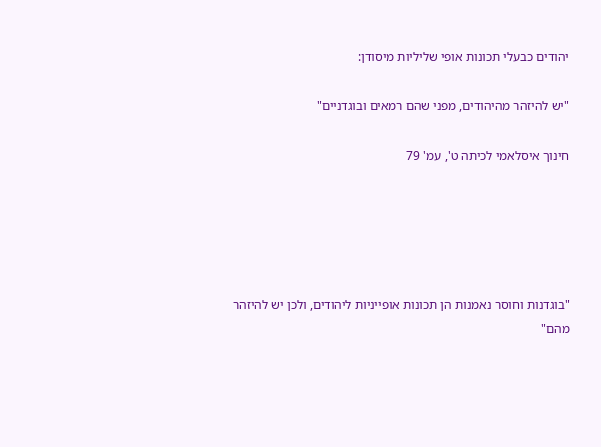יהודים כבעלי תכונות אופי שליליות מיסודן:

"יש להיזהר מהיהודים, מפני שהם רמאים ובוגדניים"

חינוך איסלאמי לכיתה ט', עמ' 79





"בוגדנות וחוסר נאמנות הן תכונות אופייניות ליהודים, ולכן יש להיזהר מהם"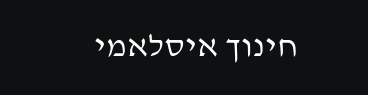חינוך איסלאמי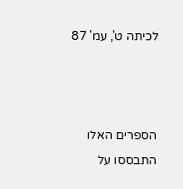לכיתה ט', עמ' 87



הספרים האלו התבססו על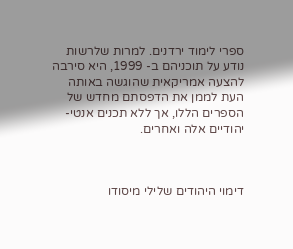ספרי לימוד ירדנים. למרות שלרשות נודע על תוכניהם ב- 1999, היא סירבה להצעה אמריקאית שהוגשה באותה העת לממן את הדפסתם מחדש של הספרים הללו, אך ללא תכנים אנטי-יהודיים אלה ואחרים.



דימוי היהודים שלילי מיסודו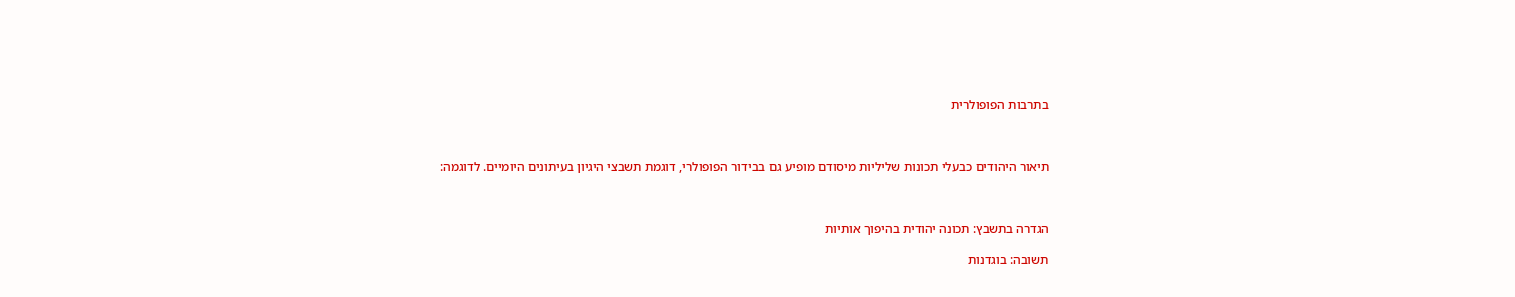בתרבות הפופולרית



תיאור היהודים כבעלי תכונות שליליות מיסודם מופיע גם בבידור הפופולרי, דוגמת תשבצי היגיון בעיתונים היומיים. לדוגמה:



הגדרה בתשבץ: תכונה יהודית בהיפוך אותיות

תשובה: בוגדנות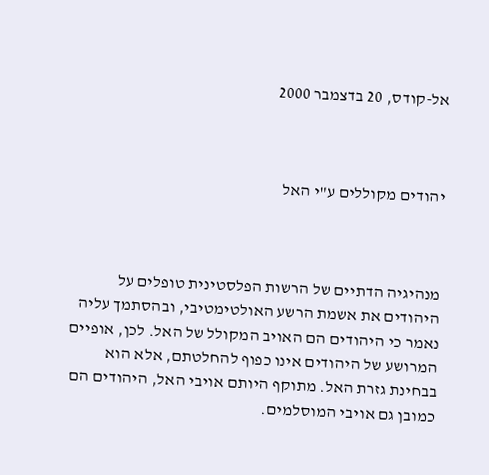אל-קודס, 20 בדצמבר 2000



יהודים מקוללים ע"י האל



מנהיגיה הדתיים של הרשות הפלסטינית טופלים על היהודים את אשמת הרשע האולטימטיבי, ובהסתמך עליה נאמר כי היהודים הם האויב המקולל של האל. לכן, אופיים המרושע של היהודים אינו כפוף להחלטתם, אלא הוא בבחינת גזרת האל. מתוקף היותם אויבי האל, היהודים הם כמובן גם אויבי המוסלמים.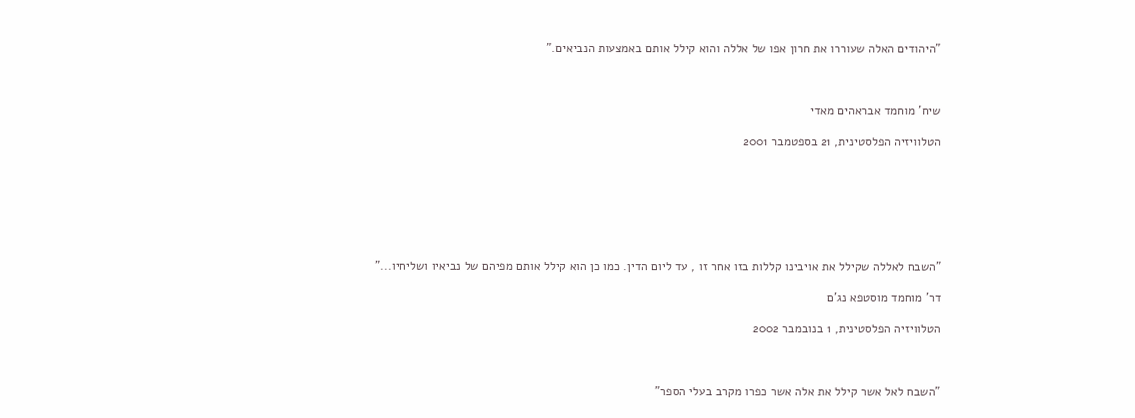"היהודים האלה שעוררו את חרון אפו של אללה והוא קילל אותם באמצעות הנביאים."



שיח' מוחמד אבראהים מאדי

הטלוויזיה הפלסטינית, 21 בספטמבר 2001







"השבח לאללה שקילל את אויבינו קללות בזו אחר זו , עד ליום הדין. כמו כן הוא קילל אותם מפיהם של נביאיו ושליחיו..."

דר' מוחמד מוסטפא נג'ם

הטלוויזיה הפלסטינית, 1 בנובמבר 2002



"השבח לאל אשר קילל את אלה אשר כפרו מקרב בעלי הספר"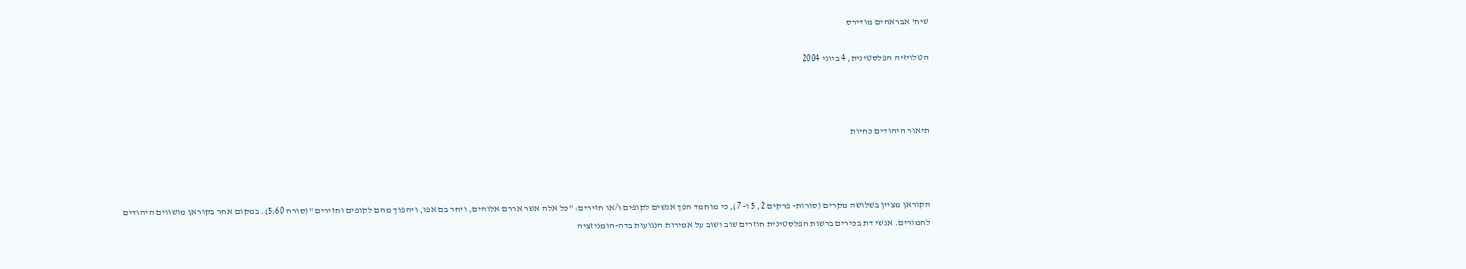שיח' אבראהים מודירס

הטלויזיה הפלסטינית, 4 ביוני 2004



תיאור היהודים כחיות



הקוראן מציין בשלושה מקרים (סורות- פרקים 2, 5 ו- 7), כי מוחמד הפך אנשים לקופים ו/או חזירים: "כל אלה אשר אררם אלוהים, ויחר בם אפו, ויהפוך מהם לקופים וחזירים "(סורה 5:60). במקום אחר בקוראן מושווים היהודים לחמורים. אנשי דת בכירים ברשות הפלסטינית חוזרים שוב ושוב על אמירות הנגועות בדה-הומניזציה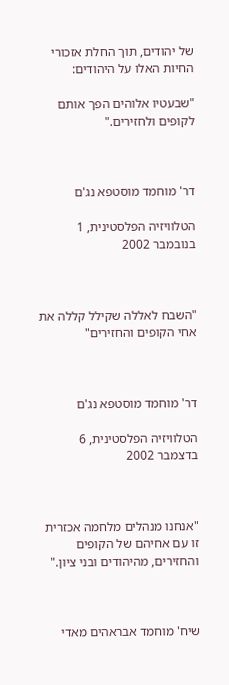של יהודים, תוך החלת אזכורי החיות האלו על היהודים:

"שבעטיו אלוהים הפך אותם לקופים ולחזירים."



דר' מוחמד מוסטפא נג'ם

הטלוויזיה הפלסטינית, 1 בנובמבר 2002



"השבח לאללה שקילל קללה את אחי הקופים והחזירים"



דר' מוחמד מוסטפא נג'ם

הטלוויזיה הפלסטינית, 6 בדצמבר 2002



"אנחנו מנהלים מלחמה אכזרית זו עם אחיהם של הקופים והחזירים, מהיהודים ובני ציון."



שיח' מוחמד אבראהים מאדי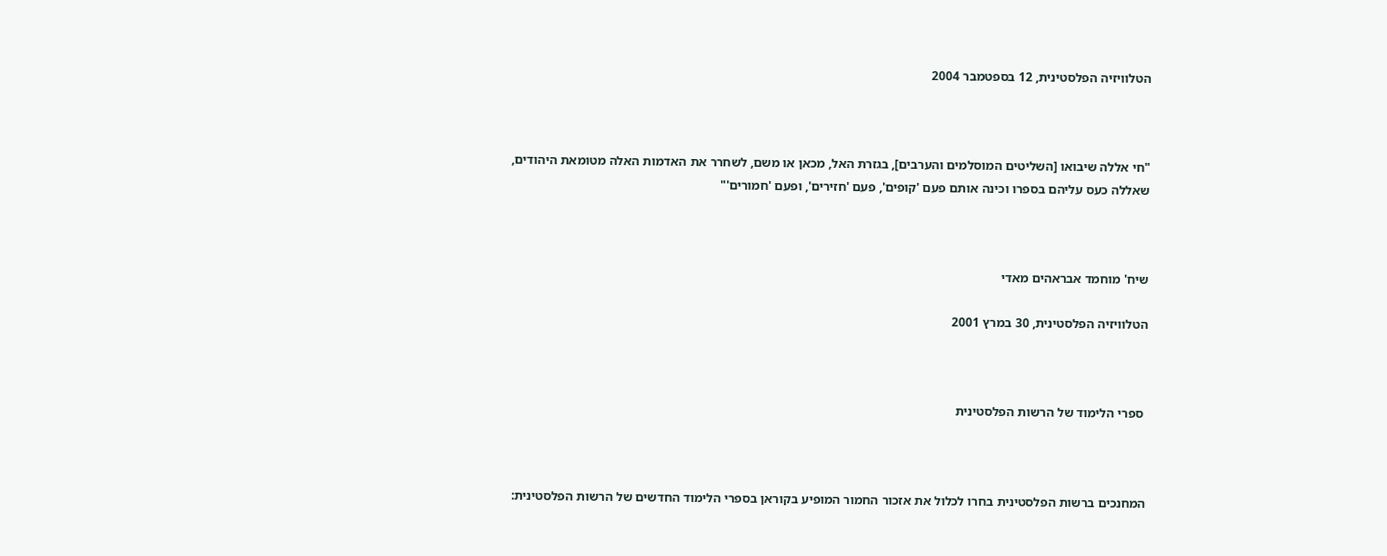הטלוויזיה הפלסטינית, 12 בספטמבר 2004



"חי אללה שיבואו [השליטים המוסלמים והערבים], בגזרת האל, מכאן או משם, לשחרר את האדמות האלה מטומאת היהודים, שאללה כעס עליהם בספרו וכינה אותם פעם 'קופים', פעם 'חזירים', ופעם 'חמורים'"



שיח' מוחמד אבראהים מאדי

הטלוויזיה הפלסטינית, 30 במרץ 2001



 ספרי הלימוד של הרשות הפלסטינית



המחנכים ברשות הפלסטינית בחרו לכלול את אזכור החמור המופיע בקוראן בספרי הלימוד החדשים של הרשות הפלסטינית: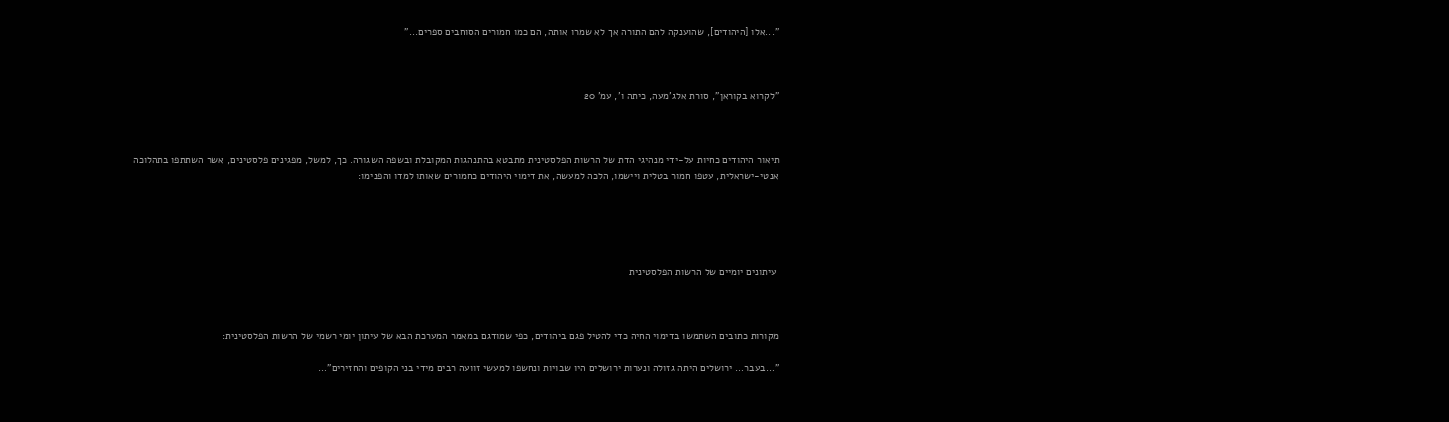"...אלו [היהודים], שהוענקה להם התורה אך לא שמרו אותה, הם כמו חמורים הסוחבים ספרים..."



"לקרוא בקוראן", סורת אלג'מעה, כיתה ו', עמ' 20



תיאור היהודים כחיות על-ידי מנהיגי הדת של הרשות הפלסטינית מתבטא בהתנהגות המקובלת ובשפה השגורה. כך, למשל, מפגינים פלסטינים, אשר השתתפו בתהלוכה אנטי-ישראלית, עטפו חמור בטלית ויישמו, הלכה למעשה, את דימוי היהודים כחמורים שאותו למדו והפנימו:





 עיתונים יומיים של הרשות הפלסטינית



מקורות כתובים השתמשו בדימוי החיה כדי להטיל פגם ביהודים, כפי שמודגם במאמר המערכת הבא של עיתון יומי רשמי של הרשות הפלסטינית:

"…בעבר… ירושלים היתה גזולה ונערות ירושלים היו שבויות ונחשפו למעשי זוועה רבים מידי בני הקופים והחזירים"…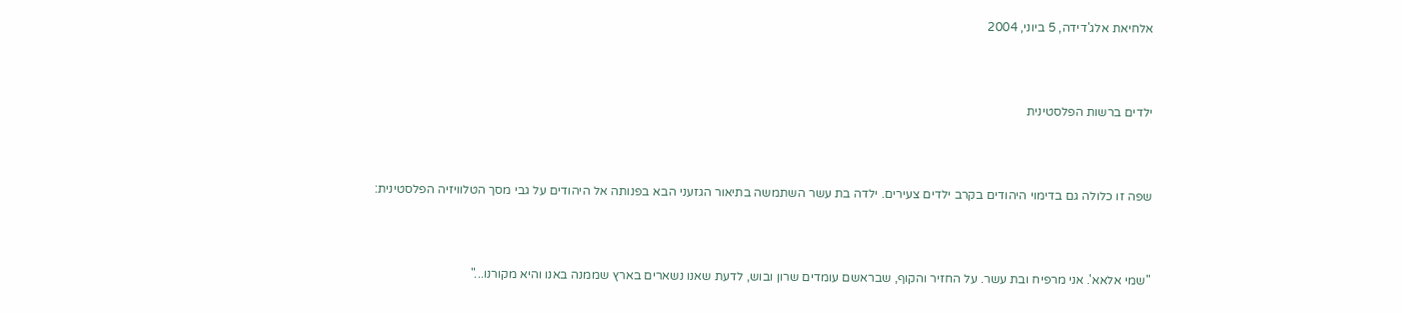אלחיאת אלג'דידה, 5 ביוני, 2004



ילדים ברשות הפלסטינית



שפה זו כלולה גם בדימוי היהודים בקרב ילדים צעירים. ילדה בת עשר השתמשה בתיאור הגזעני הבא בפנותה אל היהודים על גבי מסך הטלוויזיה הפלסטינית:



"שמי אלאא'. אני מרפיח ובת עשר. על החזיר והקוף, שבראשם עומדים שרון ובוש, לדעת שאנו נשארים בארץ שממנה באנו והיא מקורנו..."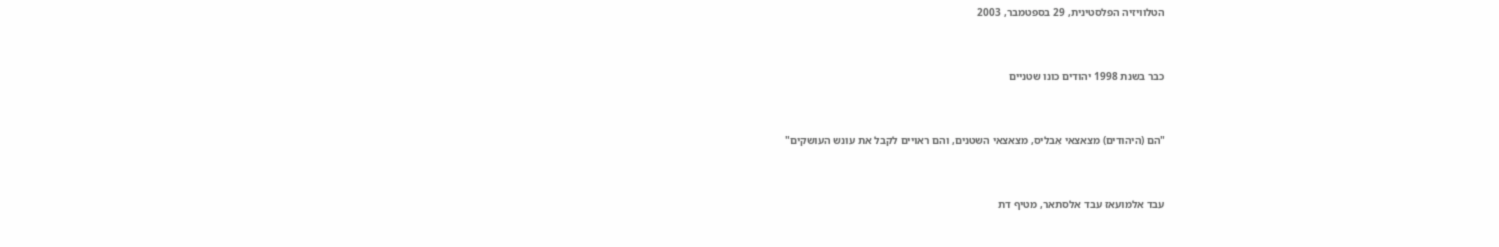הטלוויזיה הפלסטינית, 29 בספטמבר, 2003



כבר בשנת 1998 יהודים כונו שטניים



"הם (היהודים) מצאצאי אִבליס, מצאצאי השטנים, והם ראויים לקבל את עונש העושקים"



עבד אלמועאז עבד אלסתאר, מטיף דת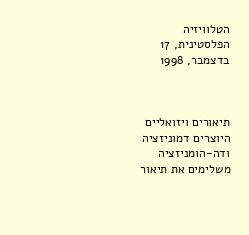הטלוויזיה הפלסטינית, 17 בדצמבר, 1998



תיאורים ויזואליים היוצרים דמוניזציה ודה-הומניזציה משלימים את תיאור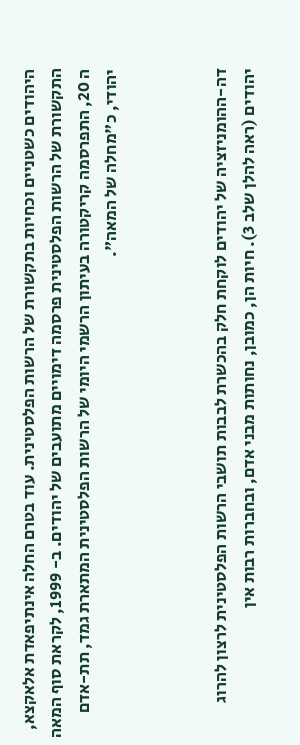היהודים כשטניים וכחיות בתקשורת של הרשות הפלסטינית. עוד בטרם החלה אינתיפאדת אלאקצא, התקשורת של הרשות הפלסטינית פרסמה דימויים מתועבים של יהודים. ב- 1999, לקראת סוף המאה ה 20, התפרסמה קריקטורה בעיתון הרשמי היומי של הרשות הפלסטינית המתארת גמד, תת-אדם יהודי, כ"מחלה של המאה".



דה-ההומניזציה של יהודים לוקחת חלק בהכשרת לבבות תושבי הרשות הפלסטינית לרצון להרוג יהודים (ראה להלן שלב 3). חיות הן, כמובן, נחותות מבני אדם, ובחברות רבות אין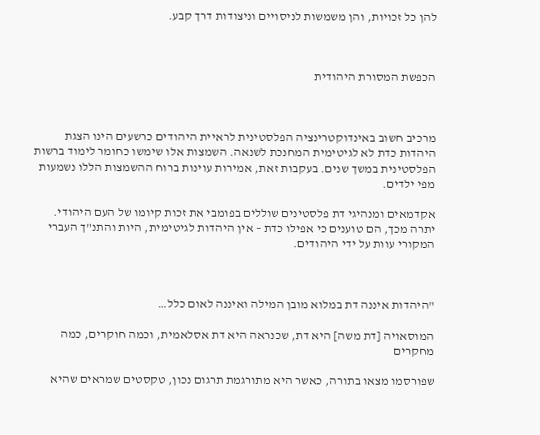להן כל זכויות, והן משמשות לניסויים וניצודות דרך קבע.



הכפשת המסורת היהודית



מרכיב חשוב באינדוקטרינציה הפלסטינית לראיית היהודים כרשעים הינו הצגת היהדות כדת לא לגיטימית המחנכת לשנאה. השמצות אלו שימשו כחומר לימוד ברשות הפלסטינית במשך שנים. בעקבות זאת, אמירות עוינות ברוח ההשמצות הללו נשמעות מפי ילדים.

אקדמאים ומנהיגי דת פלסטינים שוללים בפומבי את זכות קיומו של העם היהודי. יתרה מכך, הם טוענים כי אפילו כדת – אין היהדות לגיטימית, היות והתנ"ך העברי המקורי עוות על ידי היהודים.



"היהדות איננה דת במלוא מובן המילה ואיננה לאום כלל…

המוסאויה [דת משה] היא דת, שכנראה היא דת אסלאמית, וכמה חוקרים, כמה מחקרים

שפורסמו מצאו בתורה, כאשר היא מתורגמת תרגום נכון, טקסטים שמראים שהיא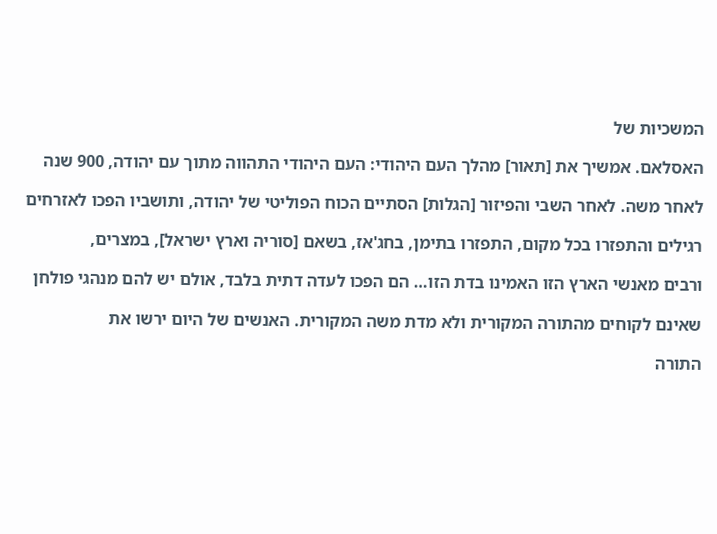המשכיות של

האסלאם. אמשיך את [תאור] מהלך העם היהודי: העם היהודי התהווה מתוך עם יהודה, 900 שנה

לאחר משה. לאחר השבי והפיזור [הגלות] הסתיים הכוח הפוליטי של יהודה, ותושביו הפכו לאזרחים

רגילים והתפזרו בכל מקום, התפזרו בתימן, בחג'אז, בשאם [סוריה וארץ ישראל], במצרים,

ורבים מאנשי הארץ הזו האמינו בדת הזו… הם הפכו לעדה דתית בלבד, אולם יש להם מנהגי פולחן

שאינם לקוחים מהתורה המקורית ולא מדת משה המקורית. האנשים של היום ירשו את

התורה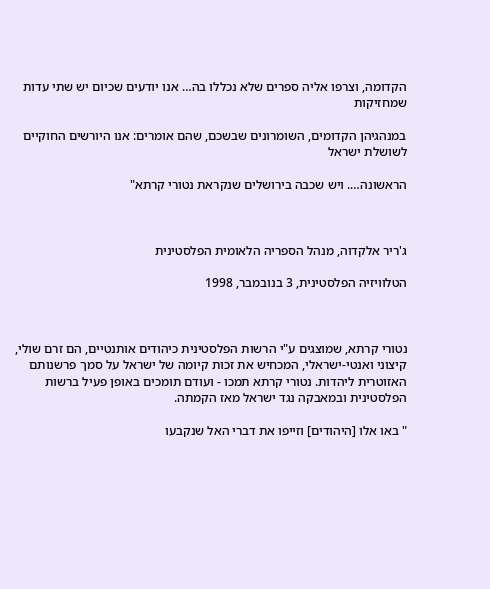הקדומה, וצרפו אליה ספרים שלא נכללו בה… אנו יודעים שכיום יש שתי עדות שמחזיקות

במנהגיהן הקדומים, השומרונים שבשכם, שהם אומרים: אנו היורשים החוקיים לשושלת ישראל

הראשונה…. ויש שכבה בירושלים שנקראת נטורי קרתא"



ג'ריר אלקדוה, מנהל הספריה הלאומית הפלסטינית

הטלוויזיה הפלסטינית, 3 בנובמבר, 1998



נטורי קרתא, שמוצגים ע"י הרשות הפלסטינית כיהודים אותנטיים, הם זרם שולי, קיצוני ואנטי-ישראלי, המכחיש את זכות קיומה של ישראל על סמך פרשנותם האזוטרית ליהדות. נטורי קרתא תמכו - ועודם תומכים באופן פעיל ברשות הפלסטינית ובמאבקה נגד ישראל מאז הקמתה.

" באו אלו [היהודים] וזייפו את דברי האל שנקבעו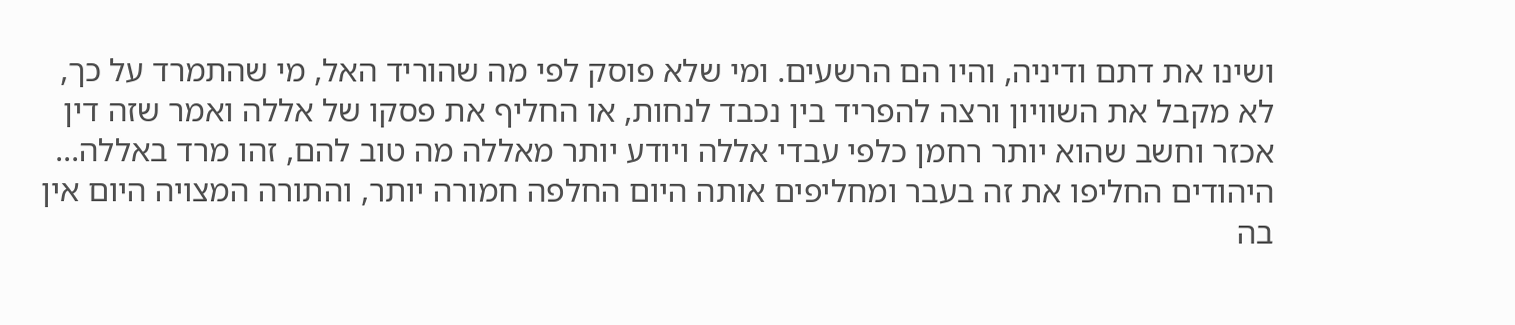ושינו את דתם ודיניה, והיו הם הרשעים. ומי שלא פוסק לפי מה שהוריד האל, מי שהתמרד על כך, לא מקבל את השוויון ורצה להפריד בין נכבד לנחות, או החליף את פסקו של אללה ואמר שזה דין אכזר וחשב שהוא יותר רחמן כלפי עבדי אללה ויודע יותר מאללה מה טוב להם, זהו מרד באללה... היהודים החליפו את זה בעבר ומחליפים אותה היום החלפה חמורה יותר, והתורה המצויה היום אין בה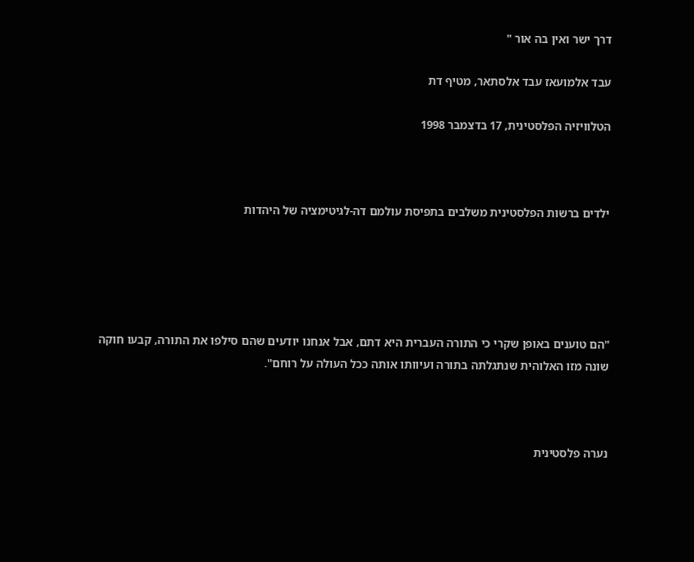דרך ישר ואין בה אור "

עבד אלמועאז עבד אלסתאר, מטיף דת

הטלוויזיה הפלסטינית, 17 בדצמבר 1998



ילדים ברשות הפלסטינית משלבים בתפיסת עולמם דה-לגיטימציה של היהדות





"הם טוענים באופן שקרי כי התורה העברית היא דתם, אבל אנחנו יודעים שהם סילפו את התורה, קבעו חוקה שונה מזו האלוהית שנתגלתה בתורה ועיוותו אותה ככל העולה על רוחם".



נערה פלסטינית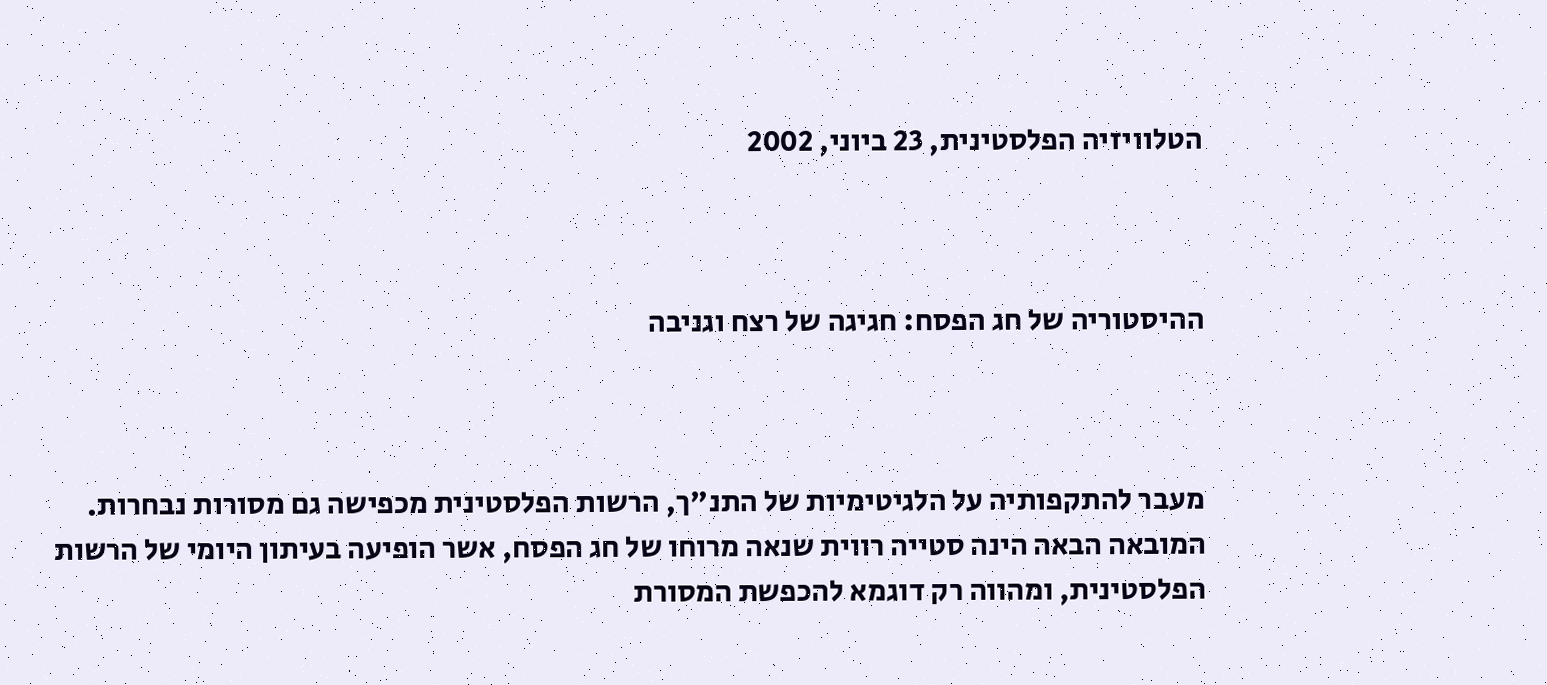הטלוויזיה הפלסטינית, 23 ביוני, 2002



ההיסטוריה של חג הפסח: חגיגה של רצח וגניבה



מעבר להתקפותיה על הלגיטימיות של התנ"ך, הרשות הפלסטינית מכפישה גם מסורות נבחרות. המובאה הבאה הינה סטייה רווית שנאה מרוחו של חג הפסח, אשר הופיעה בעיתון היומי של הרשות הפלסטינית, ומהווה רק דוגמא להכפשת המסורת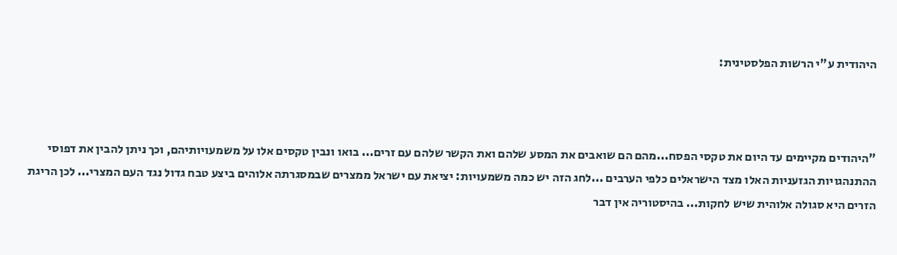היהודית ע"י הרשות הפלסטינית:



"היהודים מקיימים עד היום את טקסי הפסח...מהם הם שואבים את המסע שלהם ואת הקשר שלהם עם זרים... בואו ונבין טקסים אלו על משמעויותיהם, וכך ניתן להבין את דפוסי ההתנהגויות הגזעניות האלו מצד הישראלים כלפי הערבים ...לחג הזה יש כמה משמעויות: יציאת עם ישראל ממצרים שבמסגרתה אלוהים ביצע טבח גדול נגד העם המצרי... לכן הריגת הזרים היא סגולה אלוהית שיש לחקות... בהיסטוריה אין דבר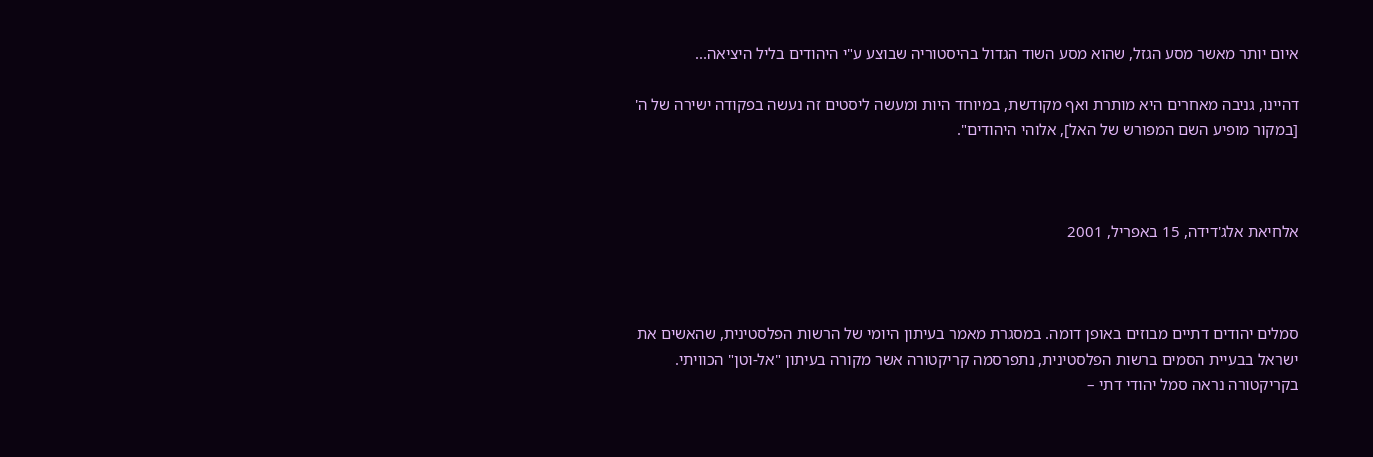איום יותר מאשר מסע הגזל, שהוא מסע השוד הגדול בהיסטוריה שבוצע ע"י היהודים בליל היציאה...

דהיינו, גניבה מאחרים היא מותרת ואף מקודשת, במיוחד היות ומעשה ליסטים זה נעשה בפקודה ישירה של ה' [במקור מופיע השם המפורש של האל], אלוהי היהודים".



אלחיאת אלג'דידה, 15 באפריל, 2001



סמלים יהודים דתיים מבוזים באופן דומה. במסגרת מאמר בעיתון היומי של הרשות הפלסטינית, שהאשים את ישראל בבעיית הסמים ברשות הפלסטינית, נתפרסמה קריקטורה אשר מקורה בעיתון "אל-וטן" הכוויתי. בקריקטורה נראה סמל יהודי דתי –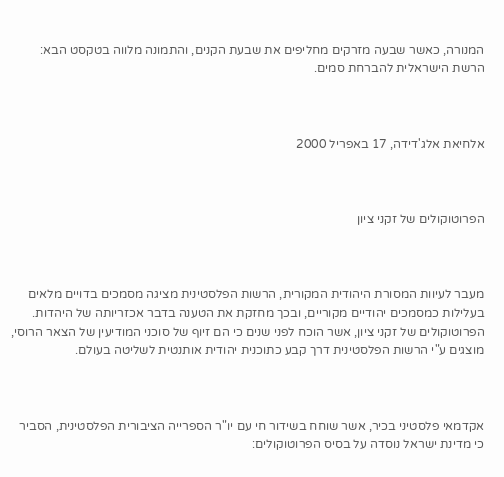המנורה, כאשר שבעה מזרקים מחליפים את שבעת הקנים, והתמונה מלווה בטקסט הבא: הרשת הישראלית להברחת סמים.



אלחיאת אלג'דידה, 17 באפריל 2000



הפרוטוקולים של זקני ציון



מעבר לעיוות המסורת היהודית המקורית, הרשות הפלסטינית מציגה מסמכים בדויים מלאים בעלילות כמסמכים יהודיים מקוריים, ובכך מחזקת את הטענה בדבר אכזריותה של היהדות. הפרוטוקולים של זקני ציון, אשר הוכח לפני שנים כי הם זיוף של סוכני המודיעין של הצאר הרוסי, מוצגים ע"י הרשות הפלסטינית דרך קבע כתוכנית יהודית אותנטית לשליטה בעולם.



אקדמאי פלסטיני בכיר, אשר שוחח בשידור חי עם יו"ר הספרייה הציבורית הפלסטינית, הסביר כי מדינת ישראל נוסדה על בסיס הפרוטוקולים: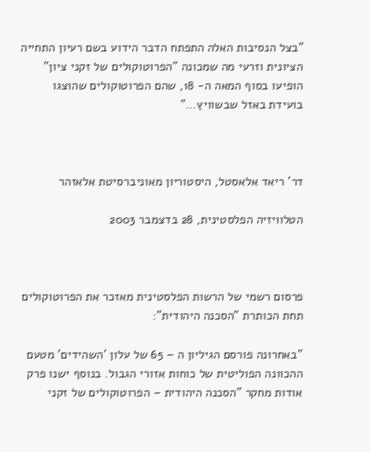"בצל הנסיבות האלה התפתח הדבר הידוע בשם רעיון התחייה הציונית וזרעי מה שמכונה "הפרוטוקולים של זקני ציון" הופיעו בסוף המאה ה- 18, שהם הפרוטוקולים שהוצגו בועידת באזל שבשוויץ…"



דר' ריאד אלאסטל, היסטוריון מאוניברסיטת אלאזהר

הטלוויזיה הפלסטינית, 28 בדצמבר 2003



פרסום רשמי של הרשות הפלסטינית מאזכר את הפרוטוקולים תחת הכותרת "הסכנה היהודית":

"באחרונה פורסם הגיליון ה – 65 של עלון 'השהידים' מטעם ההכוונה הפוליטית של כוחות אזורי הגבול. בנוסף ישנו פרק אודות מחקר "הסכנה היהודית – הפרוטוקולים של זקני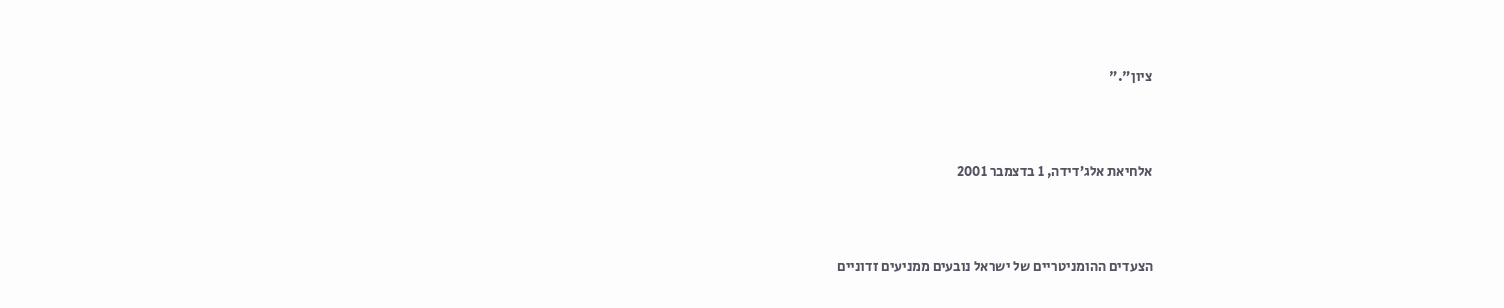ציון"."



אלחיאת אלג’דידה, 1 בדצמבר 2001



הצעדים ההומניטריים של ישראל נובעים ממניעים זדוניים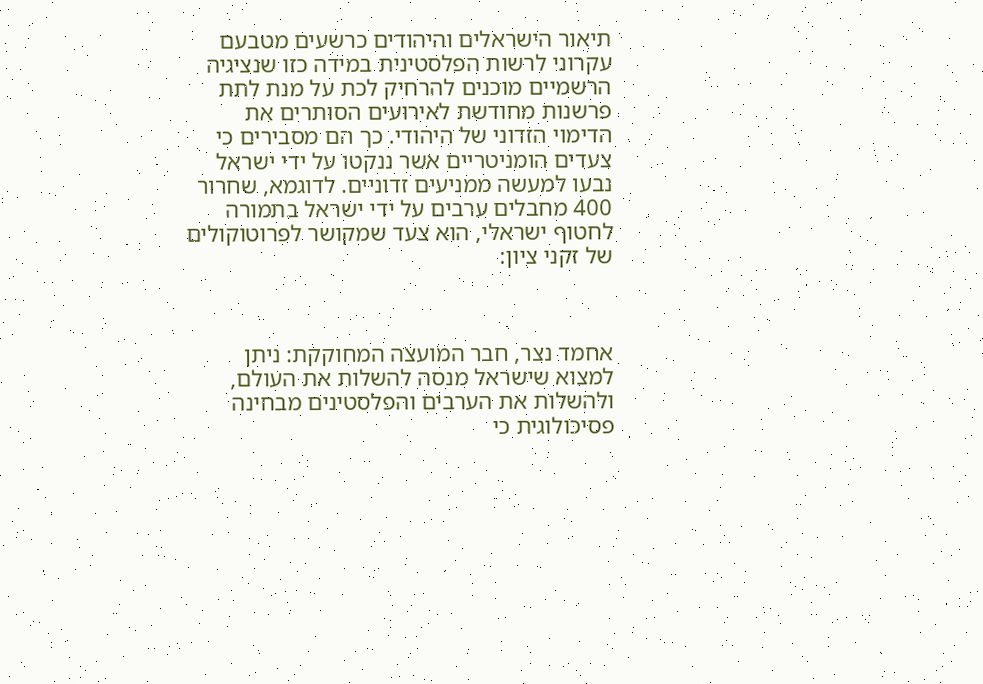תיאור הישראלים והיהודים כרשעים מטבעם עקרוני לרשות הפלסטינית במידה כזו שנציגיה הרשמיים מוכנים להרחיק לכת על מנת לתת פרשנות מחודשת לאירועים הסותרים את הדימוי הזדוני של היהודי. כך הם מסבירים כי צעדים הומניטריים אשר ננקטו על ידי ישראל נבעו למעשה ממניעים זדוניים. לדוגמא, שחרור 400 מחבלים ערבים על ידי ישראל בתמורה לחטוף ישראלי, הוא צעד שמקושר לפרוטוקולים של זקני ציון:



אחמד נצר, חבר המועצה המחוקקת: ניתן למצוא שישראל מנסה להשלות את העולם, ולהשלות את הערבים והפלסטינים מבחינה פסיכולוגית כי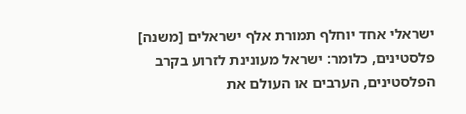ישראלי אחד יוחלף תמורת אלף ישראלים [משנה] פלסטינים, כלומר: ישראל מעונינת לזרוע בקרב הפלסטינים, הערבים או העולם את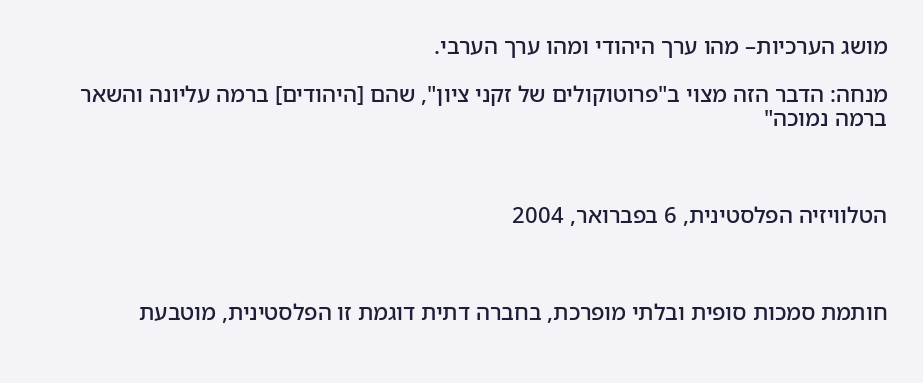מושג הערכיות– מהו ערך היהודי ומהו ערך הערבי.

מנחה: הדבר הזה מצוי ב"פרוטוקולים של זקני ציון", שהם [היהודים] ברמה עליונה והשאר ברמה נמוכה"



הטלוויזיה הפלסטינית, 6 בפברואר, 2004



חותמת סמכות סופית ובלתי מופרכת, בחברה דתית דוגמת זו הפלסטינית, מוטבעת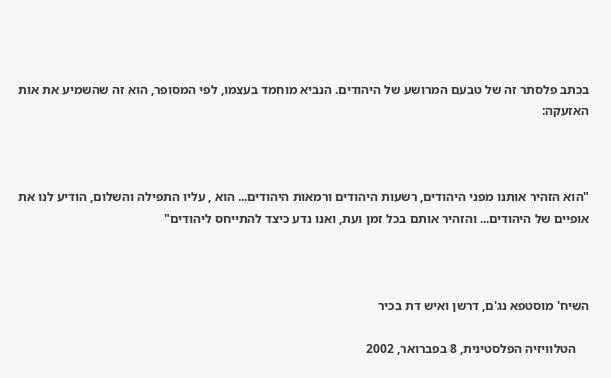בכתב פלסתר זה של טבעם המרושע של היהודים. הנביא מוחמד בעצמו, לפי המסופר, הוא זה שהשמיע את אות האזעקה:



"הוא הזהיר אותנו מפני היהודים, רשעות היהודים ורמאות היהודים... הוא , עליו התפילה והשלום, הודיע לנו את אופיים של היהודים... והזהיר אותם בכל זמן ועת, ואנו נדע כיצד להתייחס ליהודים"



השיח' מוסטפא נג'ם, דרשן ואיש דת בכיר

    הטלוויזיה הפלסטינית, 8 בפברואר, 2002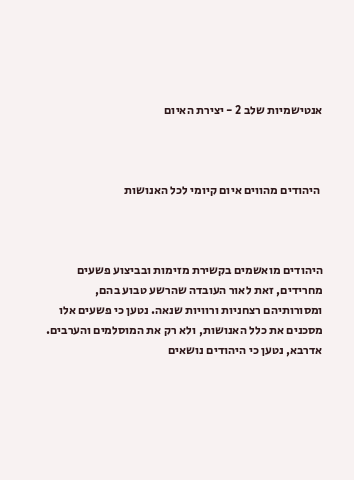אנטישמיות שלב 2 - יצירת האיום



 היהודים מהווים איום קיומי לכל האנושות



היהודים מואשמים בקשירת מזימות ובביצוע פשעים מחרידים, זאת לאור העובדה שהרשע טבוע בהם, ומסורותיהם רצחניות ורוויות שנאה. נטען כי פשעים אלו מסכנים את כלל האנושות, ולא רק את המוסלמים והערבים. אדרבא, נטען כי היהודים נושאים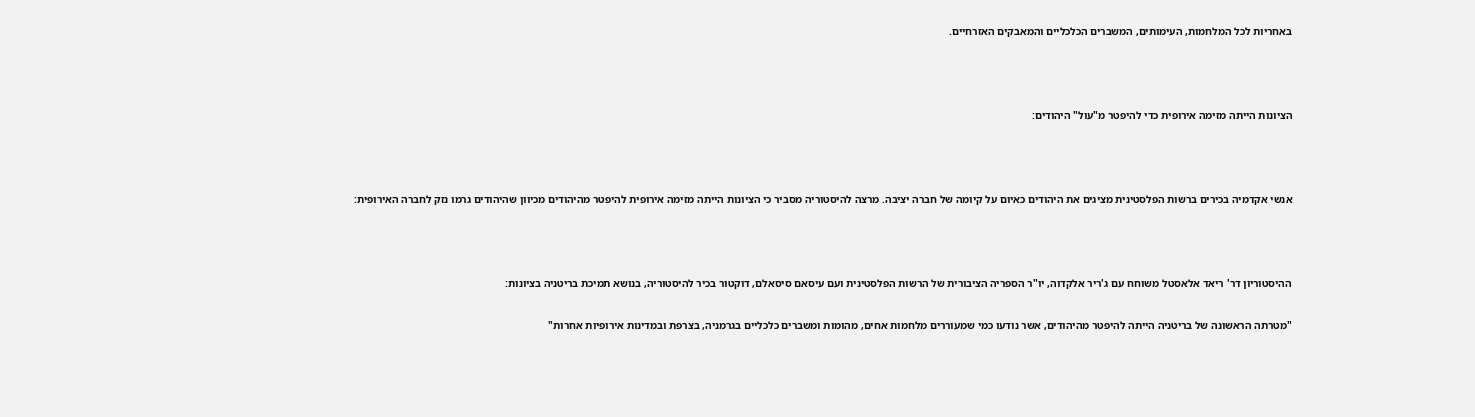באחריות לכל המלחמות, העימותים, המשברים הכלכליים והמאבקים האזרחיים.



הציונות הייתה מזימה אירופית כדי להיפטר מ"עול" היהודים:



אנשי אקדמיה בכירים ברשות הפלסטינית מציגים את היהודים כאיום על קיומה של חברה יציבה. מרצה להיסטוריה מסביר כי הציונות הייתה מזימה אירופית להיפטר מהיהודים מכיוון שהיהודים גרמו נזק לחברה האירופית:



ההיסטוריון דר' ריאד אלאסטל משוחח עם ג'ריר אלקדוה, יו"ר הספריה הציבורית של הרשות הפלסטינית ועם עיסאם סיסאלם, דוקטור בכיר להיסטוריה, בנושא תמיכת בריטניה בציונות:

"מטרתה הראשונה של בריטניה הייתה להיפטר מהיהודים, אשר נודעו כמי שמעוררים מלחמות אחים, מהומות ומשברים כלכליים בגרמניה, בצרפת ובמדינות אירופיות אחרות"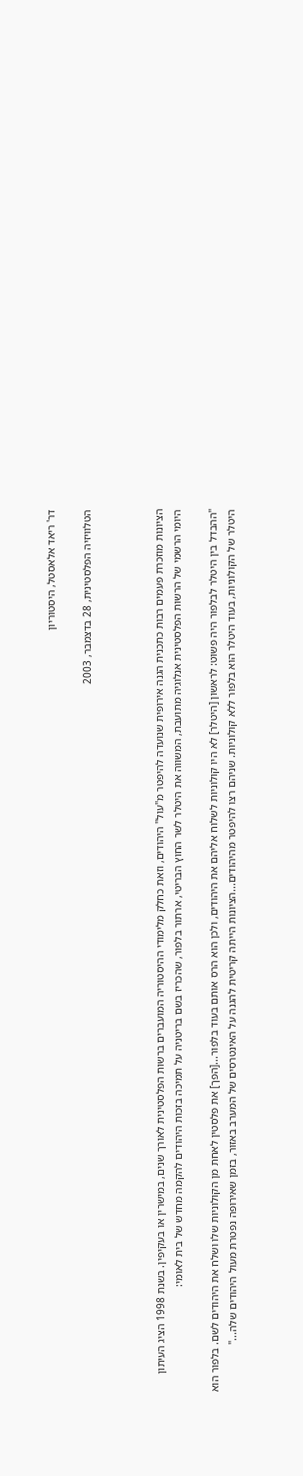דר' ריאד אלאסטל, היסטוריון

הטלוויזיה הפלסטינית, 28 בדצמבר, 2003



הציונות מוזכרת פעמים רבות כתכנית הגנה אירופית שנועדה להיפטר מ"עול" היהודים, וזאת כחלק מלימודי ההיסטוריה המועברים ברשות הפלסטינית לאורך שנים, במישרין או בעקיפין. בשנת 1998 הציג העיתון היומי הרשמי של הרשות הפלסטינית אנלוגיה מתועבת, המשווה את היטלר לשר החוץ הבריטי, ארתור בלפור, שהכריז בשם בריטניה על תמיכה בזכות היהודים להקמה מחדש של בית לאומי:

"ההבדל בין היטלר לבלפור היה פשוט: לראשון [היטלר] לא היו קולוניות לשלוח אליהם את היהודים, ולכן הוא הרס אותם בעוד בלפור...[הפך] את פלסטין לאחת מן הקולוניות שלו ושלח את היהודים לשם. בלפור הוא היטלר של הקולוניות, בעוד היטלר הוא בלפור ללא קולוניות. שניהם רצו להיפטר מהיהודים...הציונות הייתה קריטית להגנה על האינטרסים של המערב באזור, בזמן שאירופה נפטרת מעול היהודים שלה..."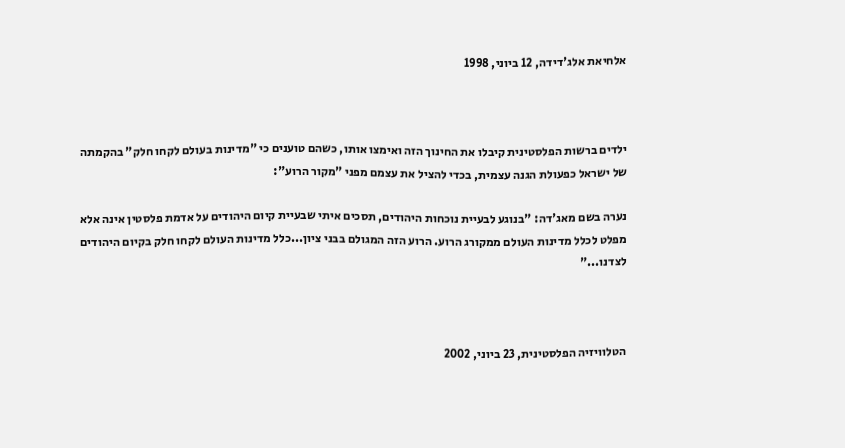אלחיאת אלג'דידה, 12 ביוני, 1998



ילדים ברשות הפלסטינית קיבלו את החינוך הזה ואימצו אותו, כשהם טוענים כי "מדינות בעולם לקחו חלק" בהקמתה של ישראל כפעולת הגנה עצמית, בכדי להציל את עצמם מפני "מקור הרוע":

נערה בשם מאג'דה: "בנוגע לבעיית נוכחות היהודים, תסכים איתי שבעיית קיום היהודים על אדמת פלסטין אינה אלא מפלט לכלל מדינות העולם ממקורג הרוע. הרוע הזה המגולם בבני ציון...כלל מדינות העולם לקחו חלק בקיום היהודים לצדנו..."



הטלוויזיה הפלסטינית, 23 ביוני, 2002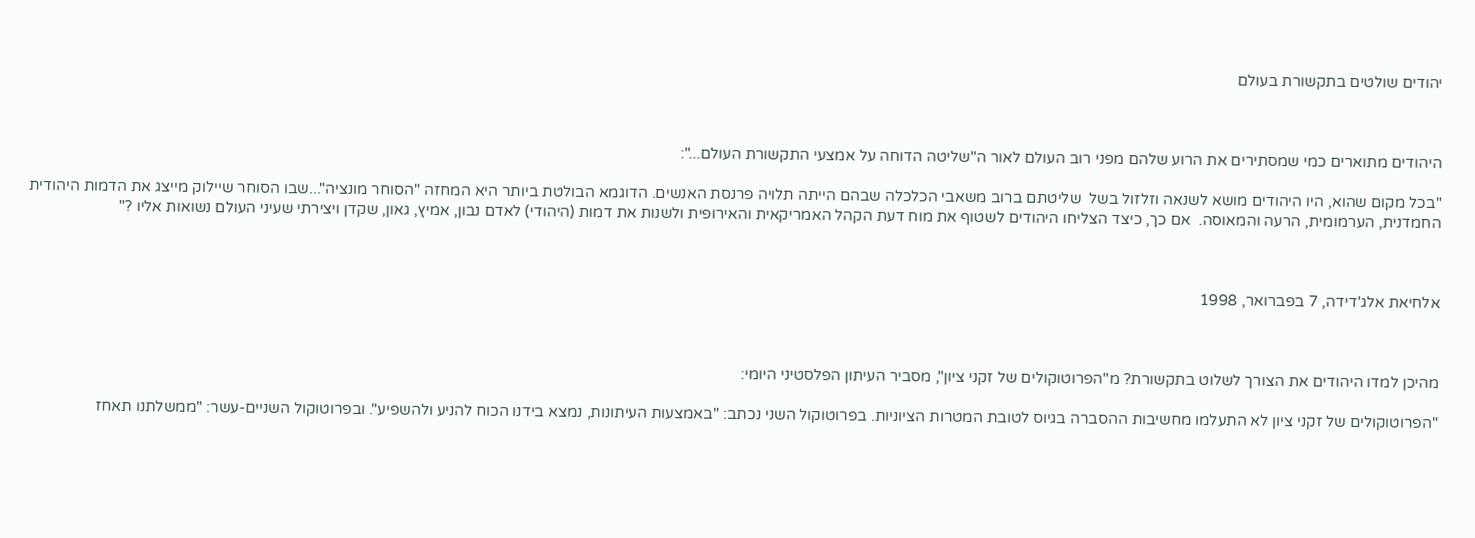יהודים שולטים בתקשורת בעולם



היהודים מתוארים כמי שמסתירים את הרוע שלהם מפני רוב העולם לאור ה"שליטה הדוחה על אמצעי התקשורת העולם...":

"בכל מקום שהוא, היו היהודים מושא לשנאה וזלזול בשל  שליטתם ברוב משאבי הכלכלה שבהם הייתה תלויה פרנסת האנשים. הדוגמא הבולטת ביותר היא המחזה "הסוחר מונציה"...שבו הסוחר שיילוק מייצג את הדמות היהודית החמדנית, הערמומית, הרעה והמאוסה.  אם כך, כיצד הצליחו היהודים לשטוף את מוח דעת הקהל האמריקאית והאירופית ולשנות את דמות (היהודי) לאדם נבון, אמיץ, גאון, שקדן ויצירתי שעיני העולם נשואות אליו ?"



אלחיאת אלג'דידה, 7 בפברואר, 1998



מהיכן למדו היהודים את הצורך לשלוט בתקשורת? מ"הפרוטוקולים של זקני ציון", מסביר העיתון הפלסטיני היומי:

"הפרוטוקולים של זקני ציון לא התעלמו מחשיבות ההסברה בגיוס לטובת המטרות הציוניות. בפרוטוקול השני נכתב: "באמצעות העיתונות, נמצא בידנו הכוח להניע ולהשפיע". ובפרוטוקול השניים-עשר: "ממשלתנו תאחז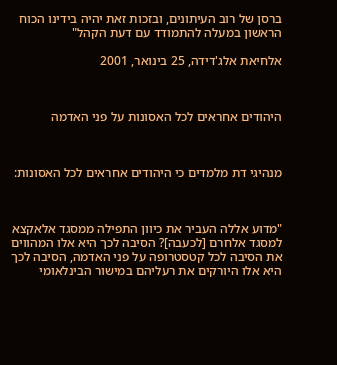ברסן של רוב העיתונים, ובזכות זאת יהיה בידינו הכוח הראשון במעלה להתמודד עם דעת הקהל"

אלחיאת אלג'דידה, 25 בינואר, 2001



היהודים אחראים לכל האסונות על פני האדמה



מנהיגי דת מלמדים כי היהודים אחראים לכל האסונות:



"מדוע אללה העביר את כיוון התפילה ממסגד אלאקצא למסגד אלחרם [לכעבה]? הסיבה לכך היא אלו המהווים את הסיבה לכל קטסטרופה על פני האדמה, הסיבה לכך היא אלו היורקים את רעליהם במישור הבינלאומי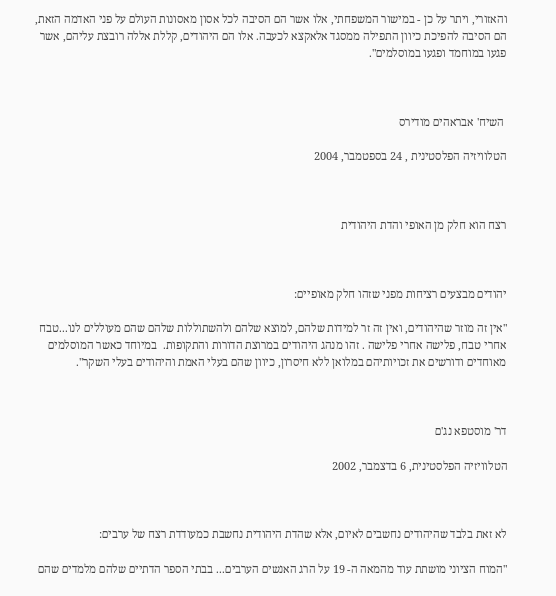והאזורי, ויתר על כן - במישור המשפחתי, אלו אשר הם הסיבה לכל אסון מאסונות העולם על פני האדמה הזאת, הם הסיבה להפיכת כיוון התפילה ממסגד אלאקצא לכעבה. אלו הם היהודים, קללת אללה רובצת עליהם, אשר פגעו במוחמד ופגעו במוסלמים".



 השיח' אבראהים מודירס

הטלוויזיה הפלסטינית , 24 בספטמבר, 2004



רצח הוא חלק מן האופי והדת היהודית



יהודים מבצעים רציחות מפני שזהו חלק מאופיים:

"אין זה מוזר שהיהודים, ואין זה זר למידות שלהם, למוצא שלהם ולהשתוללות שלהם שהם מעוללים לנו...טבח  אחרי טבח, פלישה אחרי פלישה . זהו מנהג היהודים במרוצת הדורות והתקופות.  במיוחד כאשר המוסלמים מאוחדים ודורשים את זכויותיהם במלואן ללא חיסרון, כיוון שהם בעלי האמת והיהודים בעלי השקר".



דר' מוסטפא נג'ם

הטלוויזיה הפלסטינית, 6 בדצמבר, 2002



לא זאת בלבד שהיהודים נחשבים לאיום, אלא שהדת היהודית נחשבת כמעודדת רצח של ערבים:

"המוח הציוני מושתת עוד מהמאה ה- 19 על הרג האנשים הערבים... בבתי הספר הדתיים שלהם מלמדים שהם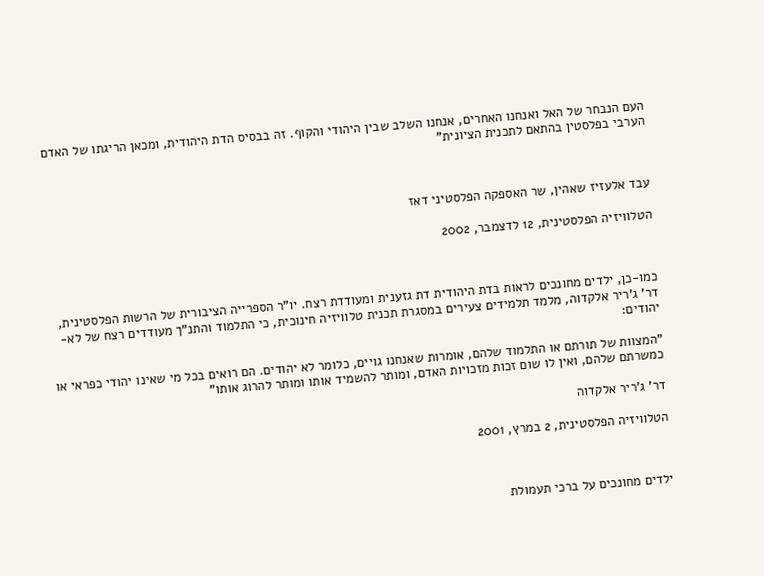העם הנבחר של האל ואנחנו האחרים, אנחנו השלב שבין היהודי והקוף. זה בבסיס הדת היהודית, ומכאן הריגתו של האדם הערבי בפלסטין בהתאם לתכנית הציונית"



עבד אלעזיז שאהין, שר האספקה הפלסטיני דאז

הטלוויזיה הפלסטינית, 12 לדצמבר, 2002



כמו-כן, ילדים מחונכים לראות בדת היהודית דת גזענית ומעודדת רצח. יו"ר הספרייה הציבורית של הרשות הפלסטינית, דר' ג'ריר אלקדוה, מלמד תלמידים צעירים במסגרת תכנית טלוויזיה חינוכית, כי התלמוד והתנ"ך מעודדים רצח של לא-יהודים:

"המצוות של תורתם או התלמוד שלהם, אומרות שאנחנו גויים, כלומר לא יהודים. הם רואים בכל מי שאינו יהודי כפראי או כמשרתם שלהם, ואין לו שום זכות מזכויות האדם, ומותר להשמיד אותו ומותר להרוג אותו"

דר' ג'ריר אלקדוה

הטלוויזיה הפלסטינית, 2 במרץ, 2001



ילדים מחונכים על ברכי תעמולת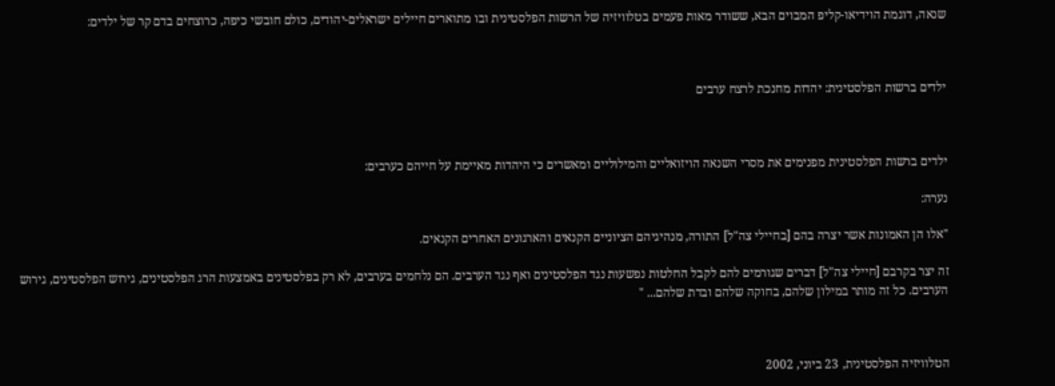שנאה, דוגמת הוידיאו-קליפ המבוים הבא, ששודר מאות פעמים בטלוויזיה של הרשות הפלסטינית ובו מתוארים חיילים ישראלים-יהודים, כולם חובשי כיפה, כרוצחים בדם קר של ילדים:



ילדים ברשות הפלסטינית: יהדות מחנכת לרצח ערבים



ילדים ברשות הפלסטינית מפנימים את מסרי השנאה הויזואליים והמילוליים ומאשרים כי היהדות מאיימת על חייהם כערבים:

נערה:

"אלו הן האמונות אשר יצרה בהם [בחיילי צה"ל] התורה, מנהיגיהם הציוניים הקנאים והארגונים האחרים הקנאים.

זה יצר בקרבם [חיילי צה"ל] דברים שגורמים להם לקבל החלטות נפשעות נגד הפלסטינים ואף נגד הערבים. הם נלחמים בערבים, לא רק בפלסטינים באמצעות הרג הפלסטינים, גירוש הפלסטינים, גירוש הערבים. כל זה מותר במילון שלהם, בחוקה שלהם ובדת שלהם... "



הטלוויזיה הפלסטינית, 23 ביוני, 2002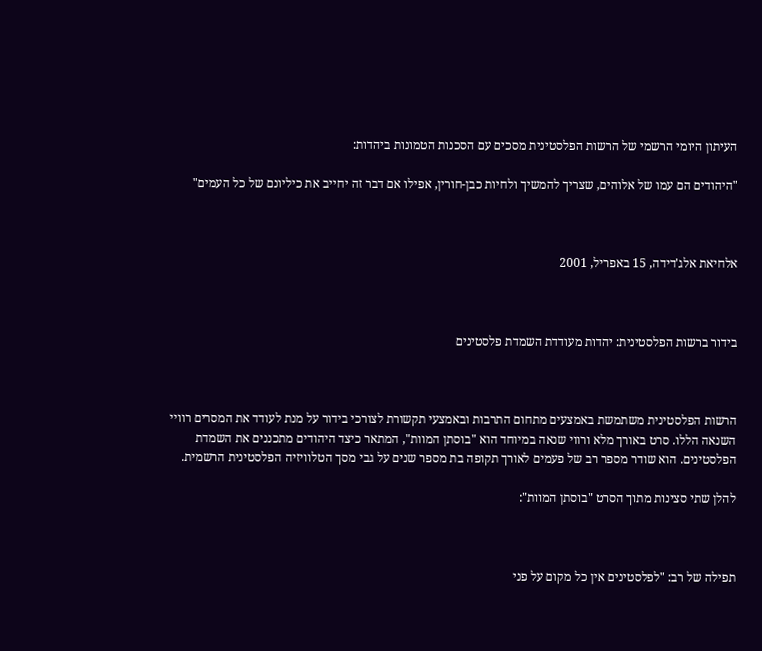העיתון היומי הרשמי של הרשות הפלסטינית מסכים עם הסכנות הטמונות ביהדות:

"היהודים הם עמו של אלוהים, שצריך להמשיך ולחיות כבן-חורין, אפילו אם דבר זה יחייב את כיליונם של כל העמים"



אלחיאת אלג'דידה, 15 באפריל, 2001



בידור ברשות הפלסטינית: יהדות מעודדת השמדת פלסטינים



הרשות הפלסטינית משתמשת באמצעים מתחום התרבות ובאמצעי תקשורת לצורכי בידור על מנת לעודד את המסרים רוויי השנאה הללו. סרט באורך מלא ורווי שנאה במיוחד הוא "בוסתן המוות", המתאר כיצד היהודים מתכננים את השמדת הפלסטינים. הוא שודר מספר רב של פעמים לאורך תקופה בת מספר שנים על גבי מסך הטלוויזיה הפלסטינית הרשמית.

להלן שתי סצינות מתוך הסרט "בוסתן המוות":



תפילה של רב: "לפלסטינים אין כל מקום על פני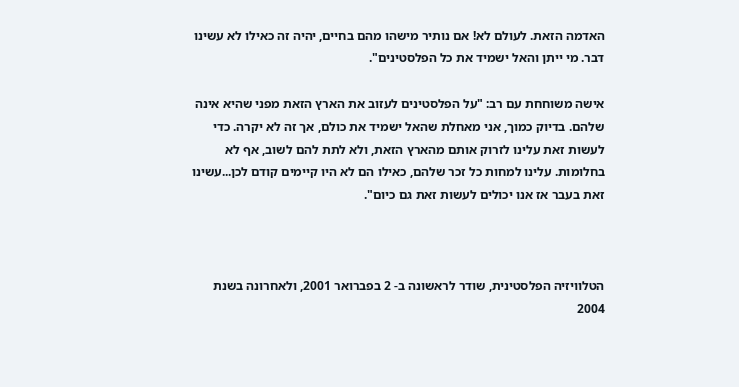האדמה הזאת. לעולם לא! אם נותיר מישהו מהם בחיים, יהיה זה כאילו לא עשינו דבר. מי ייתן והאל ישמיד את כל הפלסטינים".

אישה משוחחת עם רב: "על הפלסטינים לעזוב את הארץ הזאת מפני שהיא אינה שלהם. בדיוק כמוך, אני מאחלת שהאל ישמיד את כולם, אך זה לא יקרה. כדי לעשות זאת עלינו לזרוק אותם מהארץ הזאת, ולא לתת להם לשוב, אף לא בחלומות. עלינו למחות כל זכר שלהם, כאילו הם לא היו קיימים קודם לכן...עשינו זאת בעבר אז אנו יכולים לעשות זאת גם כיום".



הטלוויזיה הפלסטינית, שודר לראשונה ב- 2 בפברואר 2001, ולאחרונה בשנת 2004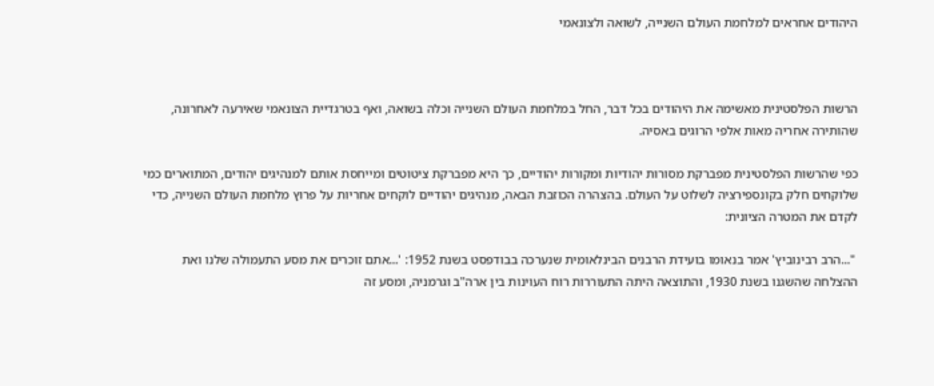היהודים אחראים למלחמת העולם השנייה, לשואה ולצונאמי



הרשות הפלסטינית מאשימה את היהודים בכל דבר, החל במלחמת העולם השנייה וכלה בשואה, ואף בטרגדיית הצונאמי שאירעה לאחרונה, שהותירה אחריה מאות אלפי הרוגים באסיה.

כפי שהרשות הפלסטינית מפברקת מסורות יהודיות ומקורות יהודיים, כך היא מפברקת ציטוטים ומייחסת אותם למנהיגים יהודים, המתוארים כמי שלוקחים חלק בקונספירציה לשלוט על העולם. בהצהרה הכוזבת הבאה, מנהיגים יהודיים לוקחים אחריות על פרוץ מלחמת העולם השנייה, כדי לקדם את המטרה הציונית:

 "...הרב רבינוביץ' אמר בנאומו בועידת הרבנים הבינלאומית שנערכה בבודפסט בשנת 1952: '...אתם זוכרים את מסע התעמולה שלנו ואת ההצלחה שהשגנו בשנת 1930, והתוצאה היתה התעוררות רוח העוינות בין ארה"ב וגרמניה, ומסע זה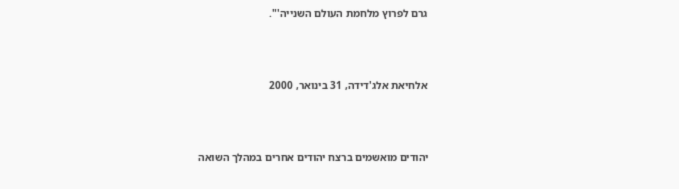גרם לפרוץ מלחמת העולם השנייה'".



אלחיאת אלג'דידה, 31 בינואר, 2000



יהודים מואשמים ברצח יהודים אחרים במהלך השואה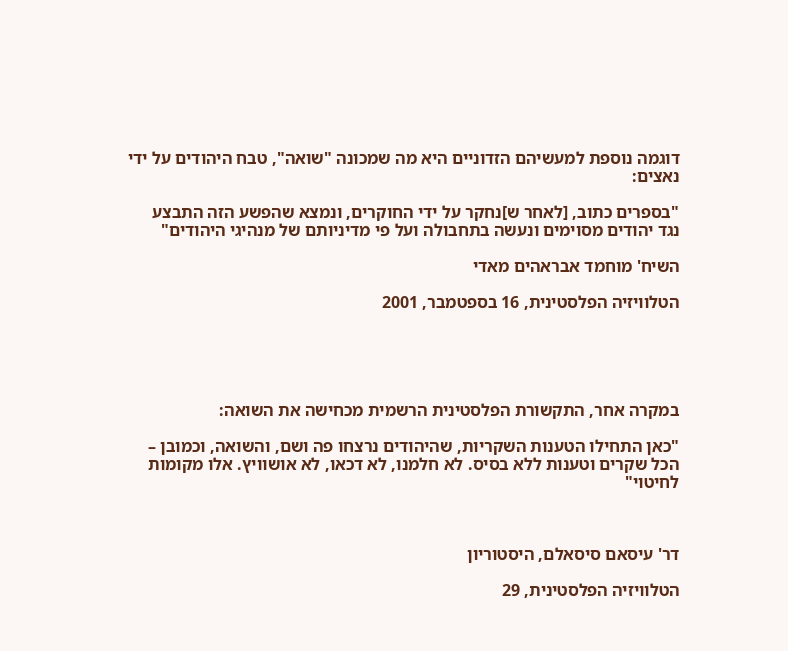דוגמה נוספת למעשיהם הזדוניים היא מה שמכונה "שואה", טבח היהודים על ידי נאצים:

"בספרים כתוב, [לאחר ש]נחקר על ידי החוקרים, ונמצא שהפשע הזה התבצע נגד יהודים מסוימים ונעשה בתחבולה ועל פי מדיניותם של מנהיגי היהודים"

השיח' מוחמד אבראהים מאדי

הטלוויזיה הפלסטינית, 16 בספטמבר, 2001





במקרה אחר, התקשורת הפלסטינית הרשמית מכחישה את השואה:

"כאן התחילו הטענות השקריות, שהיהודים נרצחו פה ושם, והשואה, וכמובן – הכל שקרים וטענות ללא בסיס. לא חלמנו, לא דכאו, לא אושוויץ. אלו מקומות לחיטוי"



דר' עיסאם סיסאלם, היסטוריון

הטלוויזיה הפלסטינית, 29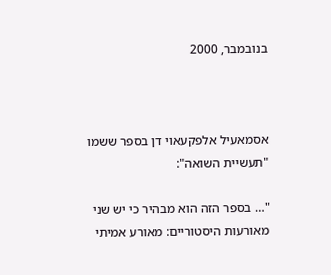בנובמבר, 2000



אסמאעיל אלפקעאוי דן בספר ששמו "תעשיית השואה":

"… בספר הזה הוא מבהיר כי יש שני מאורעות היסטוריים: מאורע אמיתי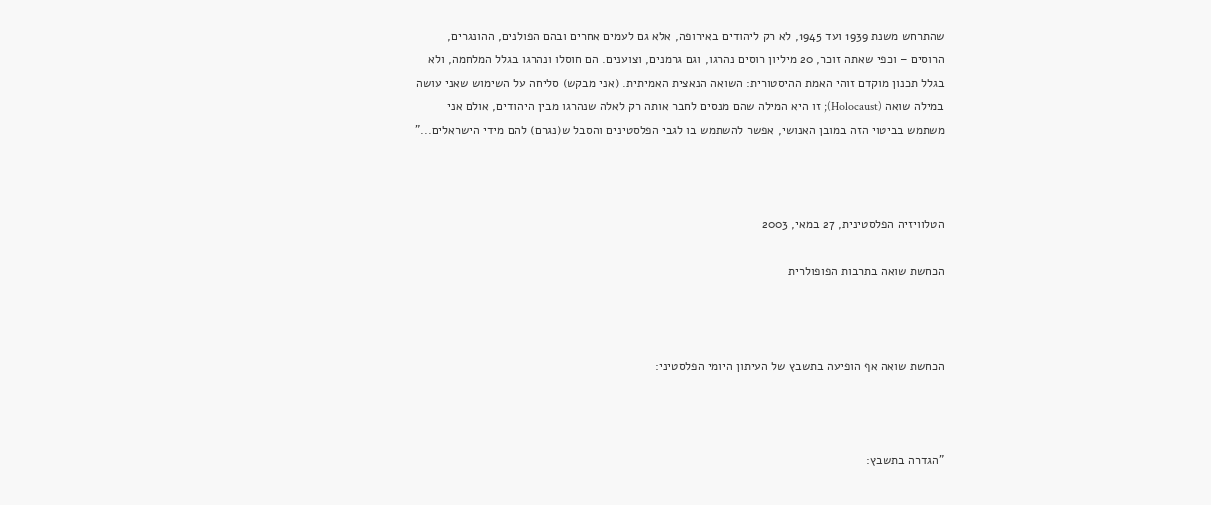שהתרחש משנת 1939 ועד 1945, לא רק ליהודים באירופה, אלא גם לעמים אחרים ובהם הפולנים, ההונגרים, הרוסים – וכפי שאתה זוכר, 20 מיליון רוסים נהרגו, וגם גרמנים, וצוענים. הם חוסלו ונהרגו בגלל המלחמה, ולא בגלל תכנון מוקדם זוהי האמת ההיסטורית: השואה הנאצית האמיתית. (אני מבקש) סליחה על השימוש שאני עושה במילה שואה (Holocaust); זו היא המילה שהם מנסים לחבר אותה רק לאלה שנהרגו מבין היהודים, אולם אני משתמש בביטוי הזה במובן האנושי, אפשר להשתמש בו לגבי הפלסטינים והסבל ש(נגרם) להם מידי הישראלים..."



הטלוויזיה הפלסטינית, 27 במאי, 2003

הכחשת שואה בתרבות הפופולרית



הכחשת שואה אף הופיעה בתשבץ של העיתון היומי הפלסטיני:



"הגדרה בתשבץ: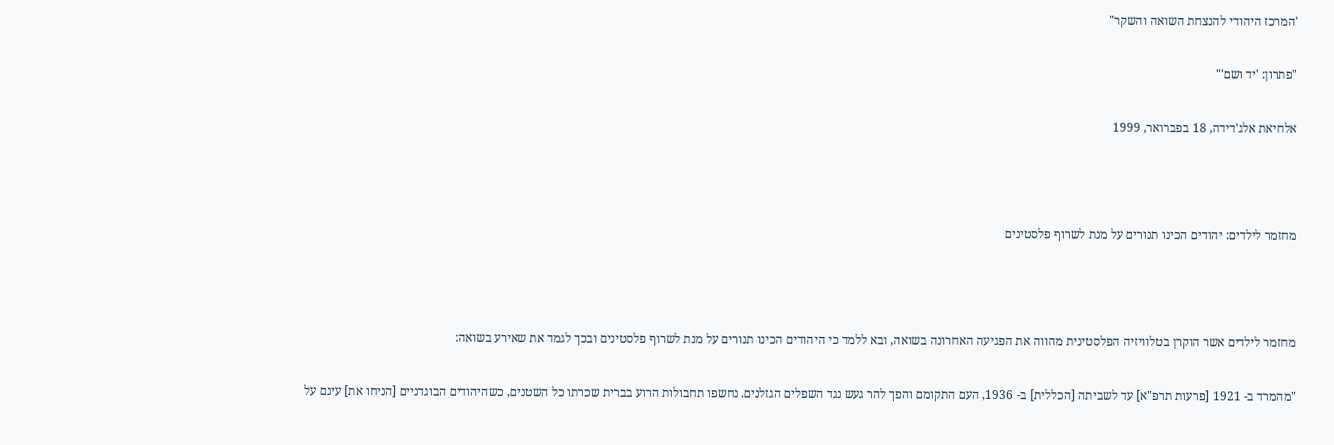'המרכז היהודי להנצחת השואה והשקר"

"פתרון: 'יד ושם'"

אלחיאת אלג'דידה, 18 בפברואר, 1999



מחזמר לילדים: יהודים הכינו תנורים על מנת לשרוף פלסטינים



מחזמר לילדים אשר הוקרן בטלוויזיה הפלסטינית מהווה את הפגיעה האחרונה בשואה, ובא ללמד כי היהודים הכינו תנורים על מנת לשרוף פלסטינים ובכך לגמד את שאירע בשואה:

"מהמרד ב- 1921 [פרעות תרפ"א] עד לשביתה [הכללית] ב- 1936, העם התקומם והפך להר געש נגד השפלים הגזלנים. נחשפו תחבולות הרוע בברית שכרתו כל השטנים, כשהיהודים הבוגדניים [הניחו את] עינם על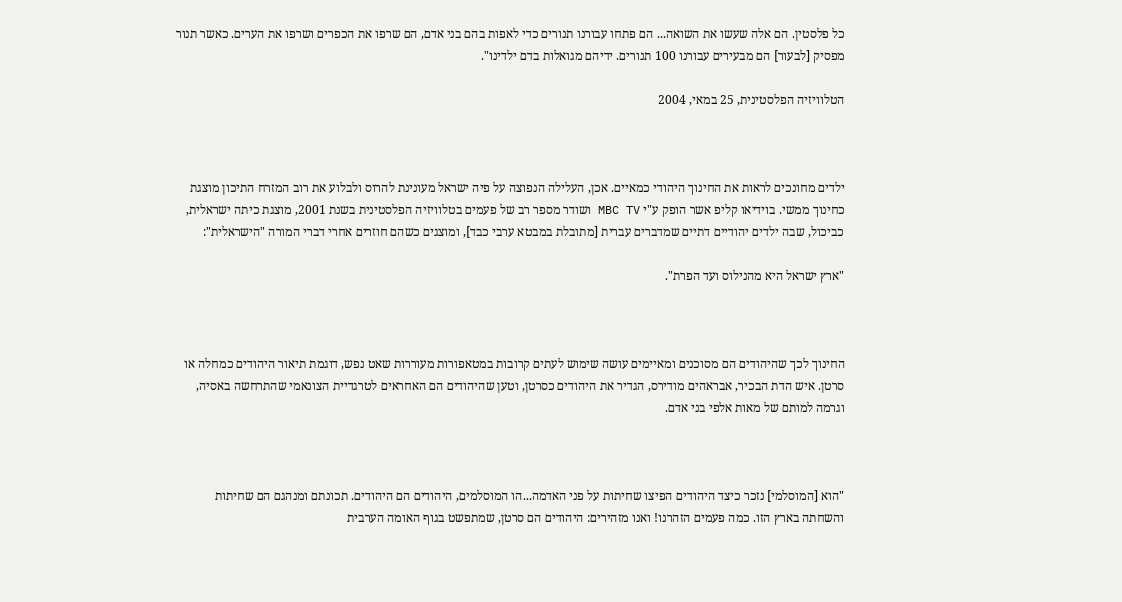כל פלסטין. הם אלה שעשו את השואה... הם פתחו עבורנו תנורים כדי לאפות בהם בני אדם, הם שרפו את הכפרים ושרפו את הערים. כאשר תנור מפסיק [לבעור] הם מבעירים עבורנו 100 תנורים. ידיהם מגואלות בדם ילדינו".

הטלוויזיה הפלסטינית, 25 במאי, 2004



ילדים מחונכים לראות את החינוך היהודי כמאיים. אכן, העלילה הנפוצה על פיה ישראל מעונינת להרוס ולבלוע את רוב המזרח התיכון מוצגת כחינוך ממשי. בוידיאו קליפ אשר הופק ע"י MBC TV ושודר מספר רב של פעמים בטלוויזיה הפלסטינית בשנת 2001, מוצגת כיתה ישראלית, כביכול, שבה ילדים יהודיים דתיים שמדברים עברית [מתובלת במבטא ערבי כבד], ומוצגים כשהם חוזרים אחרי דברי המורה "הישראלית":

"ארץ ישראל היא מהנילוס ועד הפרת".



החינוך לכך שהיהודים הם מסוכנים ומאיימים עושה שימוש לעתים קרובות במטאפורות מעוררות שאט נפש, דוגמת תיאור היהודים כמחלה או סרטן. איש הדת הבכיר, אבראהים מודירס, הגדיר את היהודים כסרטן, וטען שהיהודים הם האחראים לטרגדיית הצונאמי שהתרחשה באסיה, וגרמה למותם של מאות אלפי בני אדם.



"הוא [המוסלמי] נזכר כיצד היהודים הפיצו שחיתות על פני האדמה...הו המוסלמים, היהודים הם היהודים. תכונתם ומנהגם הם שחיתות והשחתה בארץ הזו. כמה פעמים הזהרנו! ואנו מזהירים: היהודים הם סרטן, שמתפשט בגוף האומה הערבית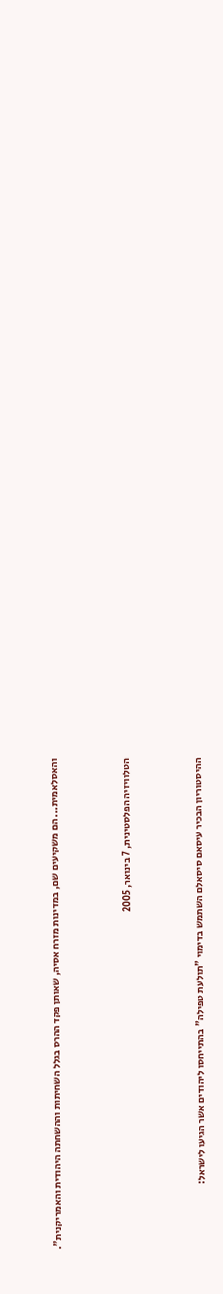והאסלאמית... הם משקיעים שם, במדינות מזרח אסיה, שאותן פקד ההרס בגלל השחיתות וההשחתה היהודית והאמריקנית".



הטלוויזיה הפלסטינית, 7 בינואר, 2005



ההיסטוריון הבכיר עיסאם סיסאלם השתמש בדימוי "תולעת טפילה" בהתייחסו ליהודים אשר הגיעו לישראל: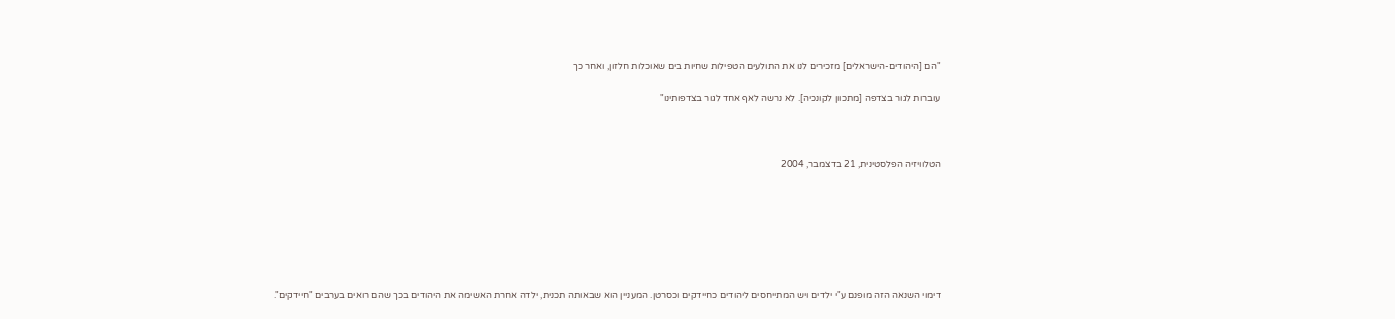"הם [היהודים-הישראלים] מזכירים לנו את התולעים הטפילות שחיות בים שאוכלות חלזון, ואחר כך

עוברות לגור בצדפה [מתכוון לקונכיה]. לא נרשה לאף אחד לגור בצדפותינו"



הטלוויזיה הפלסטינית, 21 בדצמבר, 2004







דימוי השנאה הזה מופנם ע"י ילדים ויש המתייחסים ליהודים כחיידקים וכסרטן. המעניין הוא שבאותה תכנית, ילדה אחרת האשימה את היהודים בכך שהם רואים בערבים "חיידקים".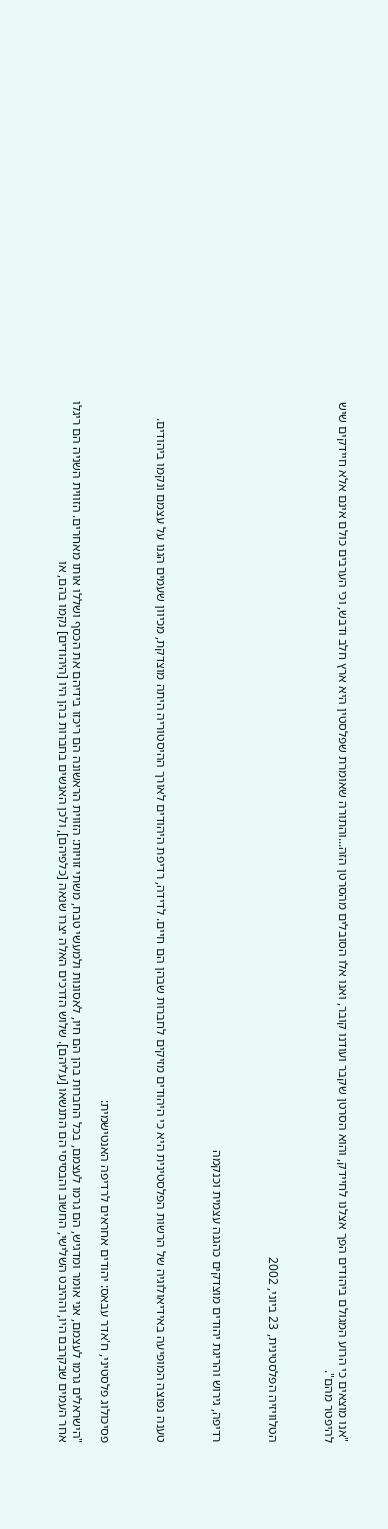"אנו מוצאים כי הרוע המגולם ביהודים הפך אצלנו לחיידק, והוא הסרטן שקבר ועודנו קובר, ואנו אלו הסובלים מהסרטן הזה...והתורה שאומרת שפלסטין היא ארץ חלב ודבש, וכי הערבים כולם אינם אלא חיידקים שיש להיפטר מהם".



הטלוויזיה הפלסטינית, 23 ביוני, 2002



רדיפה, גירוש והריגת יהודים מוצדקים כהגנה עצמית וכנקמה



טענה נפוצה המופיעה באידיאולוגיה של הרשות הפלסטינית היא כי היהודים מזיקים לחברות שבהן הם חיים. לדידה, רדיפת היהודים לאורך ההיסטוריה היתה מוצדקת, מכיוון שעמים הגנו על עצמם ונקמו ביהודים.



פסיכולוג פלסטיני, ח'אדר עבאס: יהודים אחראים לרדיפה האנטישמית:

"הישראלים גרמו לעצמם, אני אומר ומדגיש, הם גרמו לעצמם, בכל החברות בהן הם חיו, לאסונות ולמעשי טבח, משתי זוויות: הזווית הראשונה הם ריכזו בידיהם את הכסף ושללו אותו מאחרים. הזווית השניה הם ריגלו אחר העמים שבקרבם היו, וההיבט השלישי, החשוב והבסיסי הם התנשאו [עליהם]. שלוש הדרכים האלה יצרו שנאה [כלפיהם], ולכן האנשים בחברות בהן היו [היהודים] נקמו בהם, או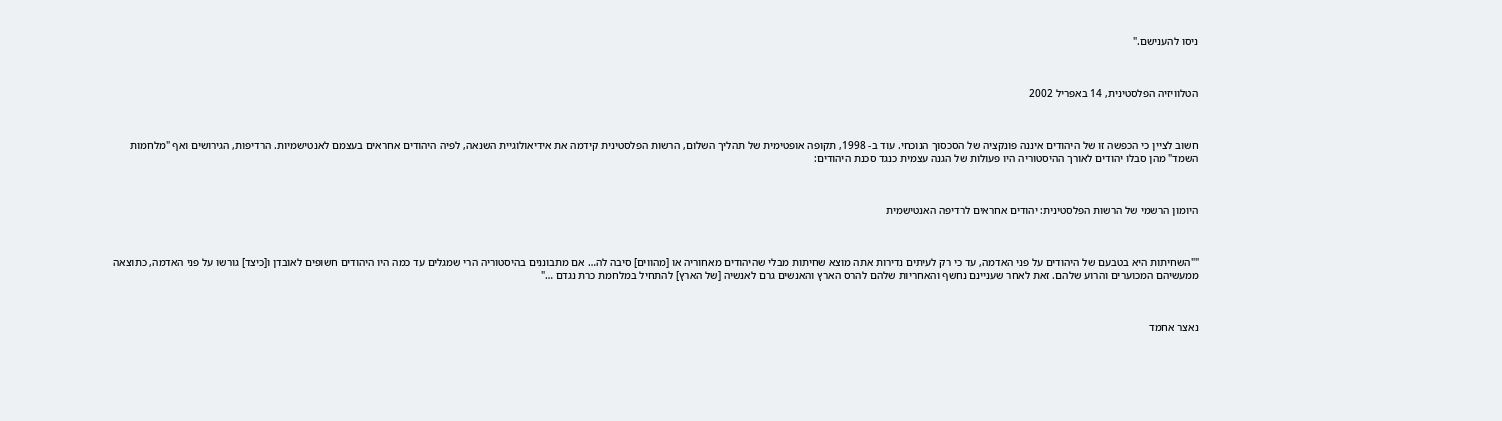ניסו להענישם."



הטלוויזיה הפלסטינית, 14 באפריל 2002



חשוב לציין כי הכפשה זו של היהודים איננה פונקציה של הסכסוך הנוכחי. עוד ב- 1998, תקופה אופטימית של תהליך השלום, הרשות הפלסטינית קידמה את אידיאולוגיית השנאה, לפיה היהודים אחראים בעצמם לאנטישמיות. הרדיפות, הגירושים ואף "מלחמות השמד" מהן סבלו יהודים לאורך ההיסטוריה היו פעולות של הגנה עצמית כנגד סכנת היהודים:



היומון הרשמי של הרשות הפלסטינית: יהודים אחראים לרדיפה האנטישמית



""השחיתות היא בטבעם של היהודים על פני האדמה, עד כי רק לעיתים נדירות אתה מוצא שחיתות מבלי שהיהודים מאחוריה או [מהווים] סיבה לה… אם מתבוננים בהיסטוריה הרי שמגלים עד כמה היו היהודים חשופים לאובדן ו[כיצד] גורשו על פני האדמה, כתוצאה ממעשיהם המכוערים והרוע שלהם. זאת לאחר שעניינם נחשף והאחריות שלהם להרס הארץ והאנשים גרם לאנשיה [של הארץ] להתחיל במלחמת כרת נגדם …"



נאצר אחמד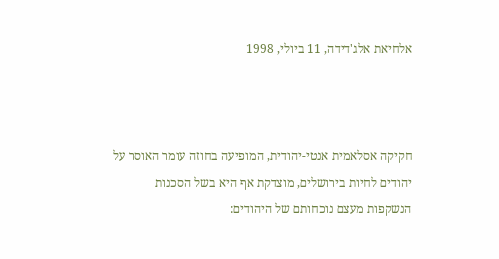אלחיאת אלג'דידה, 11 ביולי, 1998



חקיקה אסלאמית אנטי-יהודית, המופיעה בחוזה עומר האוסר על יהודים לחיות בירושלים, מוצדקת אף היא בשל הסכנות הנשקפות מעצם נוכחותם של היהודים: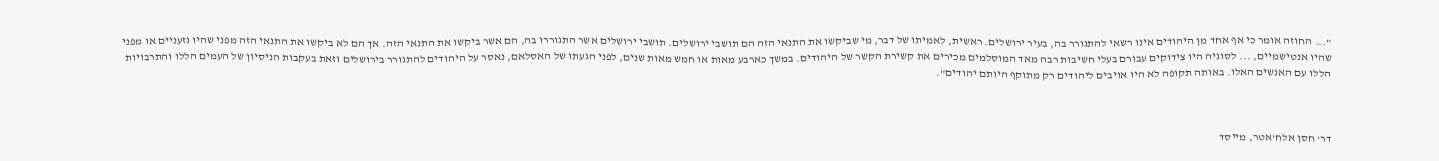"... החוזה אומר כי אף אחד מן היהודים אינו רשאי להתגורר בה, בעיר ירושלים. ראשית, לאמיתו של דבר, מי שביקשו את התנאי הזה הם תושבי ירושלים. תושבי ירושלים אשר התגוררו בה, הם אשר ביקשו את התנאי הזה. אך הם לא ביקשו את התנאי הזה מפני שהיו גזעניים או מפני שהיו אנטישמיים, ... לסוגיה היו צידוקים עבורם בעלי חשיבות רבה מאד המוסלמים מכירים את קשירת הקשר של היהודים. במשך כארבע מאות או חמש מאות שנים, לפני הגעתו של האסלאם, נאסר על היהודים להתגורר בירושלים וזאת בעקבות הניסיון של העמים הללו והתרבויות הללו עם האנשים האלו. באותה תקופה לא היו אויבים ליהודים רק מתוקף היותם יהודים".



דר' חסן אלח'אטר, מייסד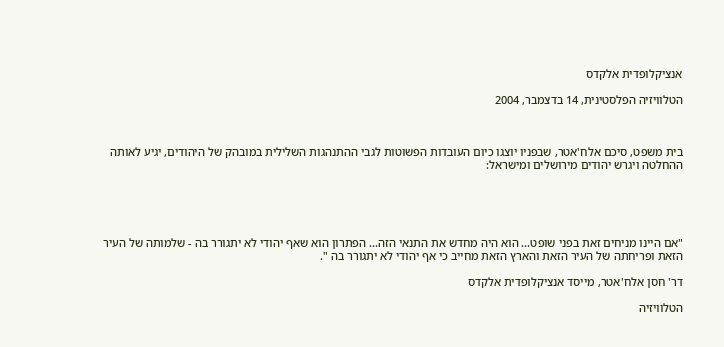אנציקלופדית אלקדס

הטלוויזיה הפלסטינית, 14 בדצמבר, 2004



בית משפט, סיכם אלח'אטר, שבפניו יוצגו כיום העובדות הפשוטות לגבי ההתנהגות השלילית במובהק של היהודים, יגיע לאותה ההחלטה ויגרש יהודים מירושלים ומישראל:





"אם היינו מניחים זאת בפני שופט... הוא היה מחדש את התנאי הזה... הפתרון הוא שאף יהודי לא יתגורר בה - שלמותה של העיר הזאת ופריחתה של העיר הזאת והארץ הזאת מחייב כי אף יהודי לא יתגורר בה ".

דר' חסן אלח'אטר, מייסד אנציקלופדית אלקדס

הטלוויזיה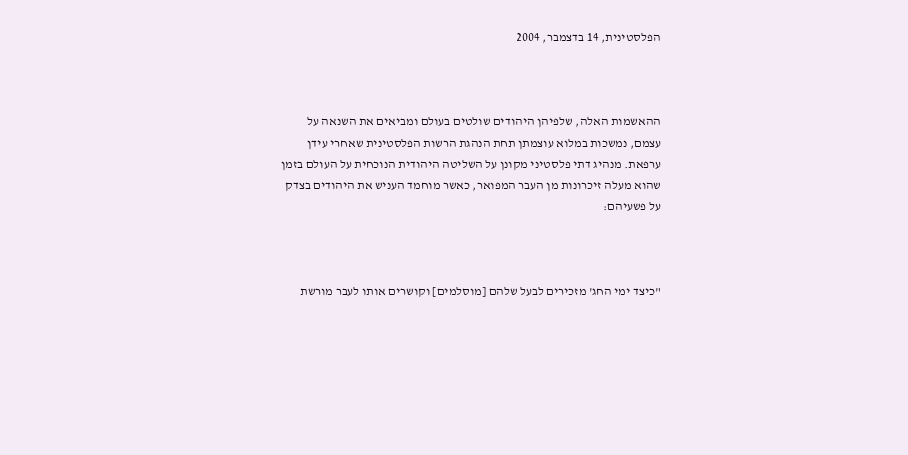הפלסטינית, 14 בדצמבר, 2004



ההאשמות האלה, שלפיהן היהודים שולטים בעולם ומביאים את השנאה על עצמם, נמשכות במלוא עוצמתן תחת הנהגת הרשות הפלסטינית שאחרי עידן ערפאת. מנהיג דתי פלסטיני מקונן על השליטה היהודית הנוכחית על העולם בזמן שהוא מעלה זיכרונות מן העבר המפואר, כאשר מוחמד העניש את היהודים בצדק על פשעיהם:



"כיצד ימי החג' מזכירים לבעל שלהם [מוסלמים] וקושרים אותו לעבר מורשת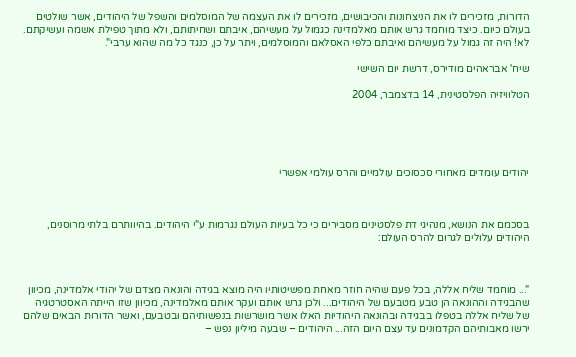הדורות, מזכירים לו את הניצחונות והכיבושים, מזכירים לו את העצמה של המוסלמים והשפל של היהודים, אשר שולטים בעולם כיום. כיצד מוחמד גרש אותם מאלמדינה כגמול על מעשיהם, איבתם ושחיתותם, ולא מתוך טפילת אשמה ועשיקתם. לא! היה זה גמול על מעשיהם ואיבתם כלפי האסלאם והמוסלמים, ויתר על כן, כנגד כל מה שהוא ערבי".

שיח' אבראהים מודירס, דרשת יום השישי

הטלוויזיה הפלסטינית, 14 בדצמבר, 2004





יהודים עומדים מאחורי סכסוכים עולמיים והרס עולמי אפשרי



בסכמם את הנושא, מנהיגי דת פלסטינים מסבירים כי כל בעיות העולם נגרמות ע"י היהודים. בהיוותרם בלתי מרוסנים, היהודים עלולים לגרום להרס העולם:



"... מוחמד שליח אללה, בכל פעם שהיה חוזר מאחת מפשיטותיו היה מוצא בגידה והונאה מצדם של יהודי אלמדינה, מכיוון שהבגידה וההונאה הן טבע מטבעם של היהודים... ולכן גרש אותם ועקר אותם מאלמדינה, מכיוון שזו הייתה האסטרטגיה של שליח אללה בטפלו בבגידה ובהונאה היהודיות האלו אשר מושרשות בנפשותיהם ובטבעם, ואשר הדורות הבאים שלהם ירשו מאבותיהם הקדמונים עד עצם היום הזה... היהודים – שבעה מיליון נפש –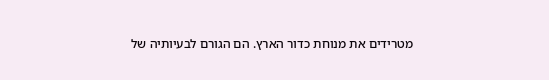מטרידים את מנוחת כדור הארץ. הם הגורם לבעיותיה של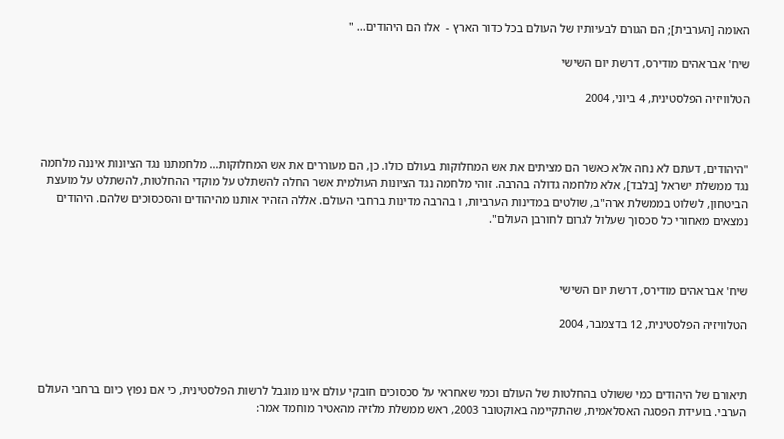האומה [הערבית]; הם הגורם לבעיותיו של העולם בכל כדור הארץ -  אלו הם היהודים... "

שיח' אבראהים מודירס, דרשת יום השישי

הטלוויזיה הפלסטינית, 4 ביוני, 2004



"היהודים, דעתם לא נחה אלא כאשר הם מציתים את אש המחלוקות בעולם כולו. כן, הם מעוררים את אש המחלוקות... מלחמתנו נגד הציונות איננה מלחמה נגד ממשלת ישראל [בלבד], אלא מלחמה גדולה בהרבה. זוהי מלחמה נגד הציונות העולמית אשר החלה להשתלט על מוקדי ההחלטות, להשתלט על מועצת הביטחון, לשלוט בממשלת ארה"ב, שולטים במדינות הערביות, ו בהרבה מדינות ברחבי העולם. אללה הזהיר אותנו מהיהודים והסכסוכים שלהם. היהודים נמצאים מאחורי כל סכסוך שעלול לגרום לחורבן העולם".



שיח' אבראהים מודירס, דרשת יום השישי

הטלוויזיה הפלסטינית, 12 בדצמבר, 2004



תיאורם של היהודים כמי ששולט בהחלטות של העולם וכמי שאחראי על סכסוכים חובקי עולם אינו מוגבל לרשות הפלסטינית, כי אם נפוץ כיום ברחבי העולם הערבי. בועידת הפסגה האסלאמית, שהתקיימה באוקטובר 2003, ראש ממשלת מלזיה מהאטיר מוחמד אמר: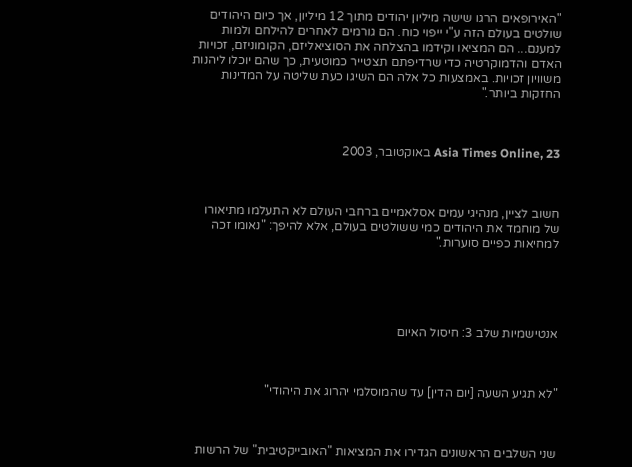"האירופאים הרגו שישה מיליון יהודים מתוך 12 מיליון, אך כיום היהודים שולטים בעולם הזה ע"י ייפוי כוח. הם גורמים לאחרים להילחם ולמות למענם... הם המציאו וקידמו בהצלחה את הסוציאליזם, הקומוניזם, זכויות האדם והדמוקרטיה כדי שרדיפתם תצטייר כמוטעית, כך שהם יוכלו ליהנות משוויון זכויות. באמצעות כל אלה הם השיגו כעת שליטה על המדינות החזקות ביותר."



Asia Times Online, 23 באוקטובר, 2003



חשוב לציין, מנהיגי עמים אסלאמיים ברחבי העולם לא התעלמו מתיאורו של מוחמד את היהודים כמי ששולטים בעולם, אלא להיפך: "נאומו זכה למחיאות כפיים סוערות."





אנטישמיות שלב 3: חיסול האיום



"לא תגיע השעה [יום הדין] עד שהמוסלמי יהרוג את היהודי"



שני השלבים הראשונים הגדירו את המציאות "האובייקטיבית" של הרשות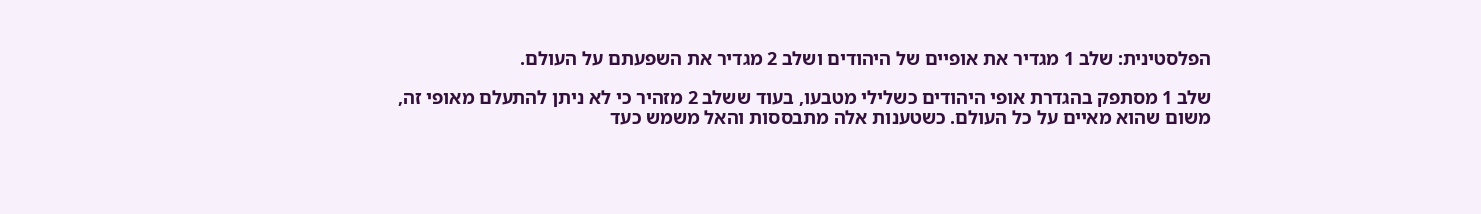הפלסטינית: שלב 1 מגדיר את אופיים של היהודים ושלב 2 מגדיר את השפעתם על העולם.

שלב 1 מסתפק בהגדרת אופי היהודים כשלילי מטבעו, בעוד ששלב 2 מזהיר כי לא ניתן להתעלם מאופי זה, משום שהוא מאיים על כל העולם. כשטענות אלה מתבססות והאל משמש כעד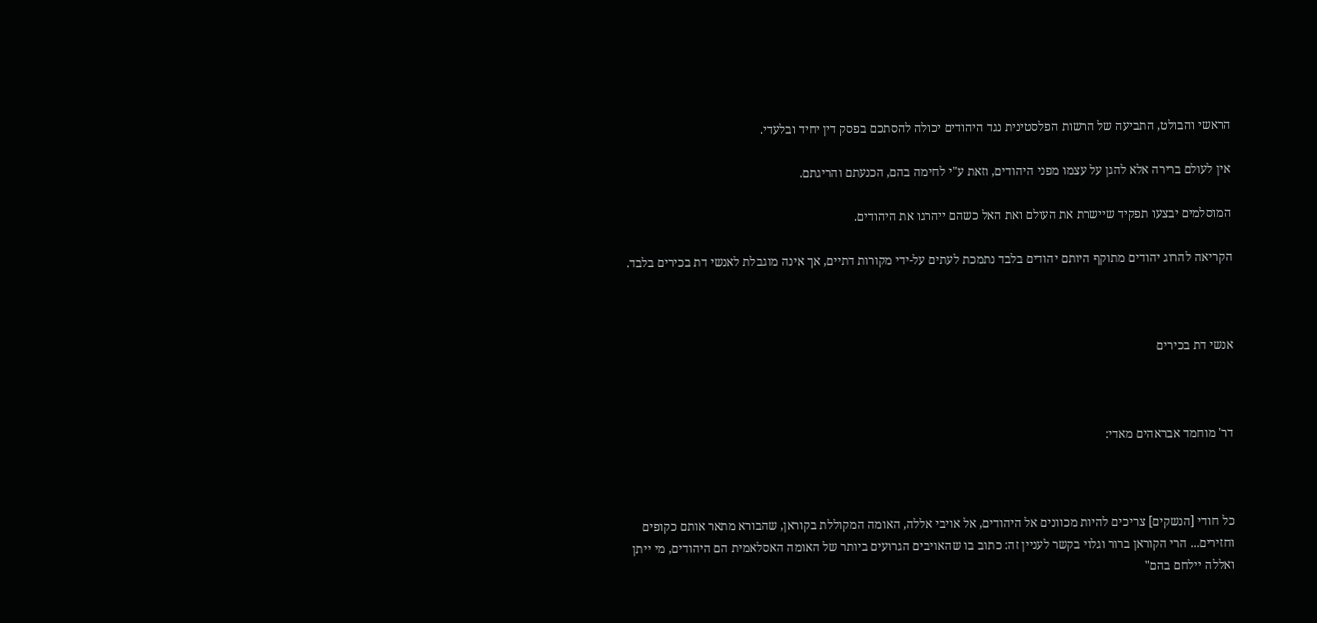הראשי והבולט, התביעה של הרשות הפלסטינית נגד היהודים יכולה להסתכם בפסק דין יחיד ובלעדי.

אין לעולם ברירה אלא להגן על עצמו מפני היהודים, וזאת ע"י לחימה בהם, הכנעתם והריגתם.

המוסלמים יבצעו תפקיד שיישרת את העולם ואת האל כשהם ייהרגו את היהודים.

הקריאה להרוג יהודים מתוקף היותם יהודים בלבד נתמכת לעתים על-ידי מקורות דתיים, אך אינה מוגבלת לאנשי דת בכירים בלבד.



אנשי דת בכירים



דר' מוחמד אבראהים מאדי:



כל חודי [הנשקים] צריכים להיות מכוונים אל היהודים, אל אויבי אללה, האומה המקוללת בקוראן, שהבורא מתאר אותם כקופים וחזירים... הרי הקוראן ברור וגלוי בקשר לעניין זה: כתוב בו שהאויבים הגרועים ביותר של האומה האסלאמית הם היהודים, מי ייתן ואללה יילחם בהם"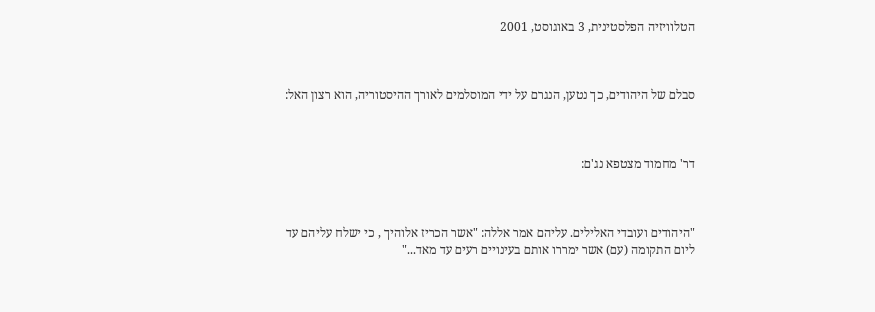הטלוויזיה הפלסטינית, 3 באוגוסט, 2001



סבלם של היהודים, כך נטען, הנגרם על ידי המוסלמים לאורך ההיסטוריה, הוא רצון האל:



דר' מחמוד מצטפא נג'ם:



"היהודים ועובדי האלילים. עליהם אמר אללה: "אשר הכריז אלוהיך , כי ישלח עליהם עד ליום התקומה (עם) אשר ימררו אותם בעינויים רעים עד מאד..."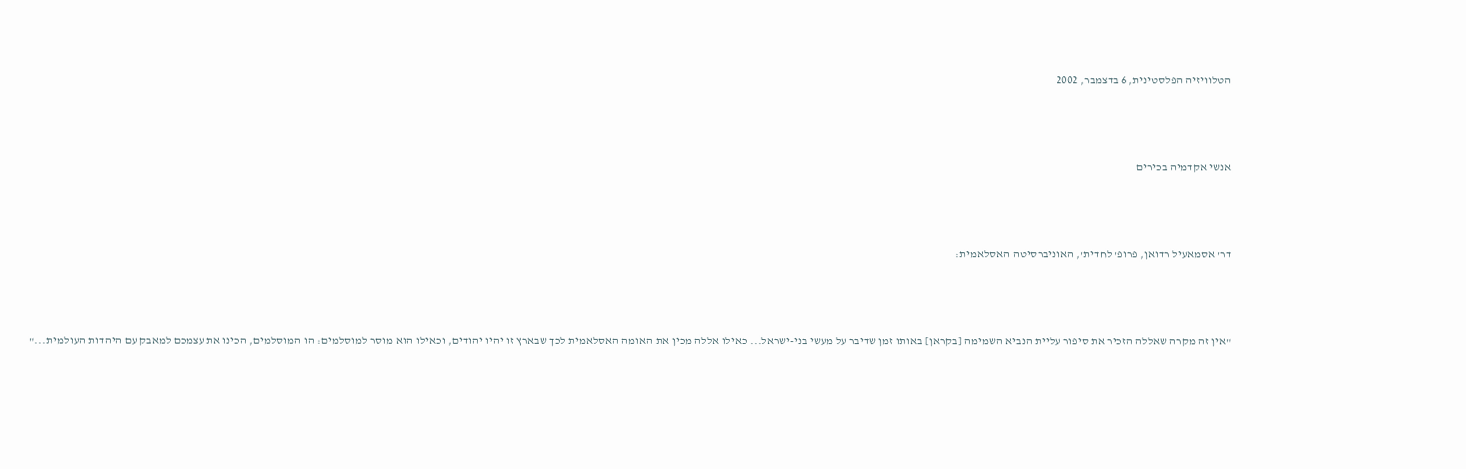הטלוויזיה הפלסטינית, 6 בדצמבר, 2002



אנשי אקדמיה בכירים



דר' אסמאעיל רדואן, פרופ' לחדית', האוניברסיטה האסלאמית:



"אין זה מקרה שאללה הזכיר את סיפור עליית הנביא השמימה [בקראן] באותו זמן שדיבר על מעשי בני-ישראל... כאילו אללה מכין את האומה האסלאמית לכך שבארץ זו יהיו יהודים, וכאילו הוא מוסר למוסלמים: הו המוסלמים, הכינו את עצמכם למאבק עם היהדות העולמית..."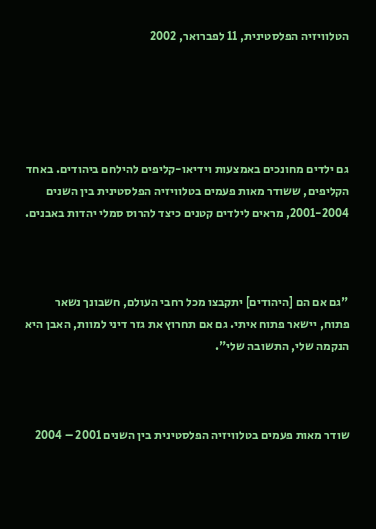הטלוויזיה הפלסטינית, 11 לפברואר, 2002





גם ילדים מחונכים באמצעות וידיאו-קליפים להילחם ביהודים. באחד הקליפים, ששודר מאות פעמים בטלוויזיה הפלסטינית בין השנים 2001-2004, מראים לילדים קטנים כיצד להרוס סמלי יהדות באבנים.



"גם אם הם [היהודים] יתקבצו מכל רחבי העולם, חשבונך נשאר פתוח, יישאר פתוח איתי. גם אם תחרוץ את גזר דיני למוות, האבן היא הנקמה שלי, התשובה שלי".



שודר מאות פעמים בטלוויזיה הפלסטינית בין השנים 2001 – 2004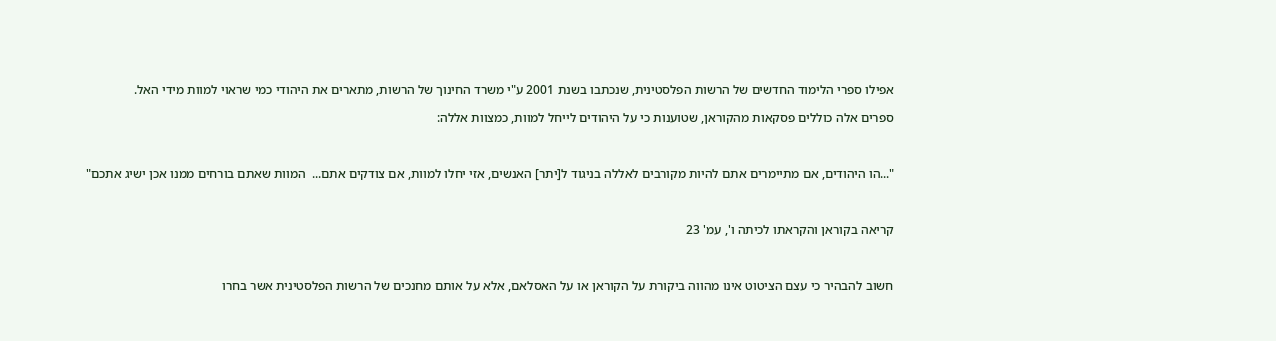אפילו ספרי הלימוד החדשים של הרשות הפלסטינית, שנכתבו בשנת 2001 ע"י משרד החינוך של הרשות, מתארים את היהודי כמי שראוי למוות מידי האל.

ספרים אלה כוללים פסקאות מהקוראן, שטוענות כי על היהודים לייחל למוות, כמצוות אללה:



"...הו היהודים, אם מתיימרים אתם להיות מקורבים לאללה בניגוד ל[יתר] האנשים, אזי יחלו למוות, אם צודקים אתם...  המוות שאתם בורחים ממנו אכן ישיג אתכם"



קריאה בקוראן והקראתו לכיתה ו', עמ' 23



חשוב להבהיר כי עצם הציטוט אינו מהווה ביקורת על הקוראן או על האסלאם, אלא על אותם מחנכים של הרשות הפלסטינית אשר בחרו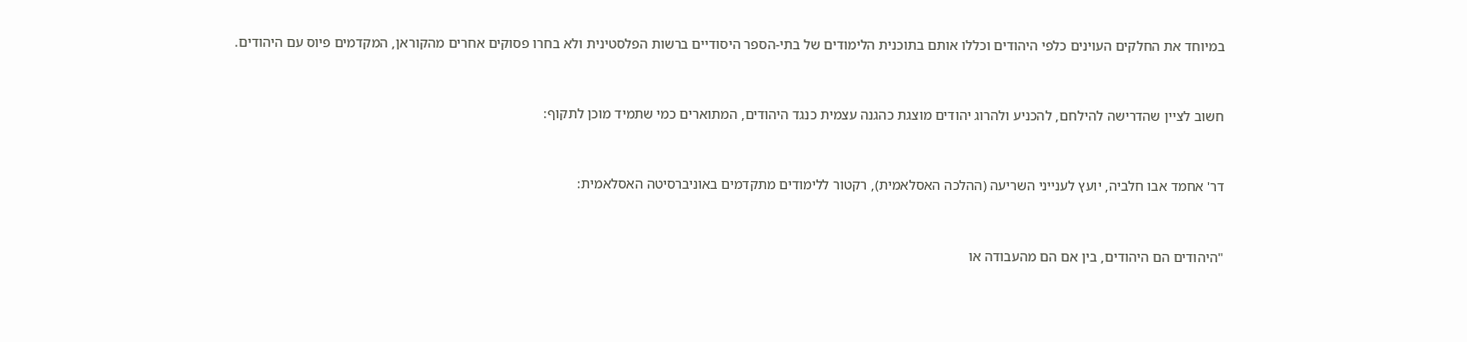במיוחד את החלקים העוינים כלפי היהודים וכללו אותם בתוכנית הלימודים של בתי-הספר היסודיים ברשות הפלסטינית ולא בחרו פסוקים אחרים מהקוראן, המקדמים פיוס עם היהודים.



חשוב לציין שהדרישה להילחם, להכניע ולהרוג יהודים מוצגת כהגנה עצמית כנגד היהודים, המתוארים כמי שתמיד מוכן לתקוף:



דר' אחמד אבו חלביה, יועץ לענייני השריעה (ההלכה האסלאמית), רקטור ללימודים מתקדמים באוניברסיטה האסלאמית:



"היהודים הם היהודים, בין אם הם מהעבודה או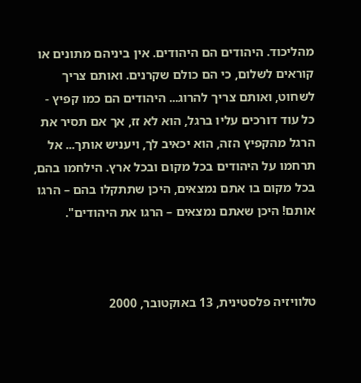מהליכוד. היהודים הם היהודים. אין ביניהם מתונים או קוראים לשלום, כי הם כולם שקרנים. ואותם צריך לשחוט, ואותם צריך להרוג... היהודים הם כמו קפיץ -  כל עוד דורכים עליו ברגל, הוא לא זז, אך אם תסיר את הרגל מהקפיץ הזה, הוא יכאיב לך, ויעניש אותך... אל תרחמו על היהודים בכל מקום ובכל ארץ. הילחמו בהם, בכל מקום בו אתם נמצאים, היכן שתתקלו בהם – הרגו אותם! היכן שאתם נמצאים – הרגו את היהודים".



טלוויזיה פלסטינית, 13 באוקטובר, 2000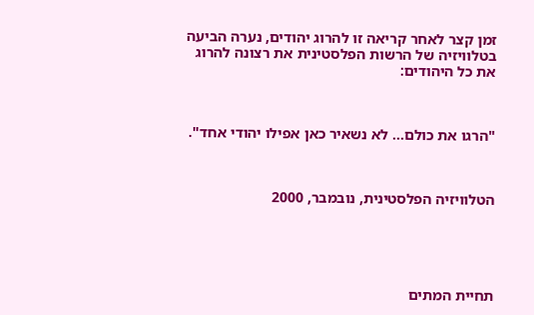זמן קצר לאחר קריאה זו להרוג יהודים, נערה הביעה בטלוויזיה של הרשות הפלסטינית את רצונה להרוג את כל היהודים:



"הרגו את כולם... לא נשאיר כאן אפילו יהודי אחד".



הטלוויזיה הפלסטינית, נובמבר, 2000





תחיית המתים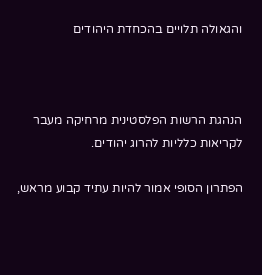והגאולה תלויים בהכחדת היהודים



הנהגת הרשות הפלסטינית מרחיקה מעבר לקריאות כלליות להרוג יהודים.

הפתרון הסופי אמור להיות עתיד קבוע מראש,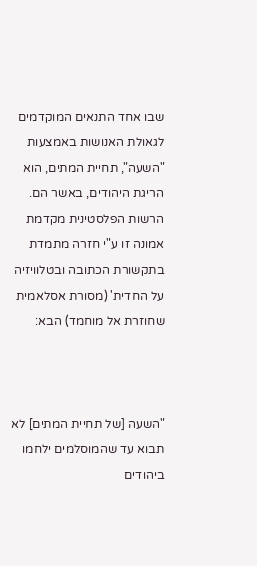שבו אחד התנאים המוקדמים לגאולת האנושות באמצעות "השעה", תחיית המתים, הוא הריגת היהודים, באשר הם. הרשות הפלסטינית מקדמת אמונה זו ע"י חזרה מתמדת בתקשורת הכתובה ובטלוויזיה על החדית' (מסורת אסלאמית שחוזרת אל מוחמד) הבא:



"השעה [של תחיית המתים] לא תבוא עד שהמוסלמים ילחמו ביהודים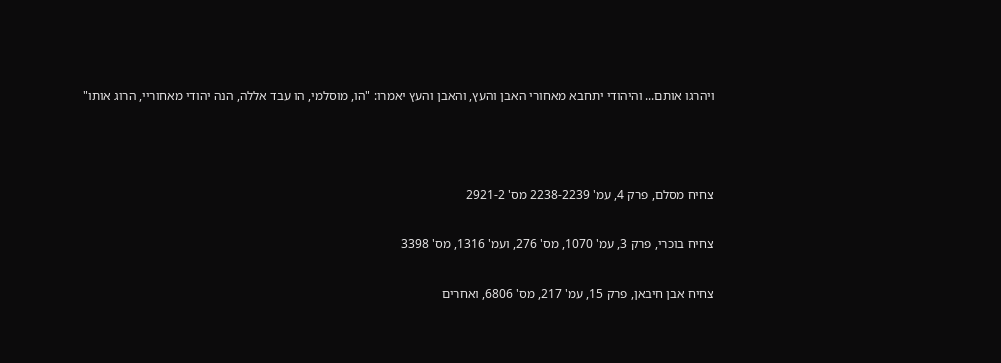ויהרגו אותם... והיהודי יתחבא מאחורי האבן והעץ, והאבן והעץ יאמרו: "הו, מוסלמי, הו עבד אללה, הנה יהודי מאחוריי, הרוג אותו"



צחיח מסלם, פרק 4, עמ' 2238-2239 מס' 2921-2

צחיח בוכרי, פרק 3, עמ' 1070, מס' 276, ועמ' 1316, מס' 3398

צחיח אבן חיבאן, פרק 15, עמ' 217, מס' 6806, ואחרים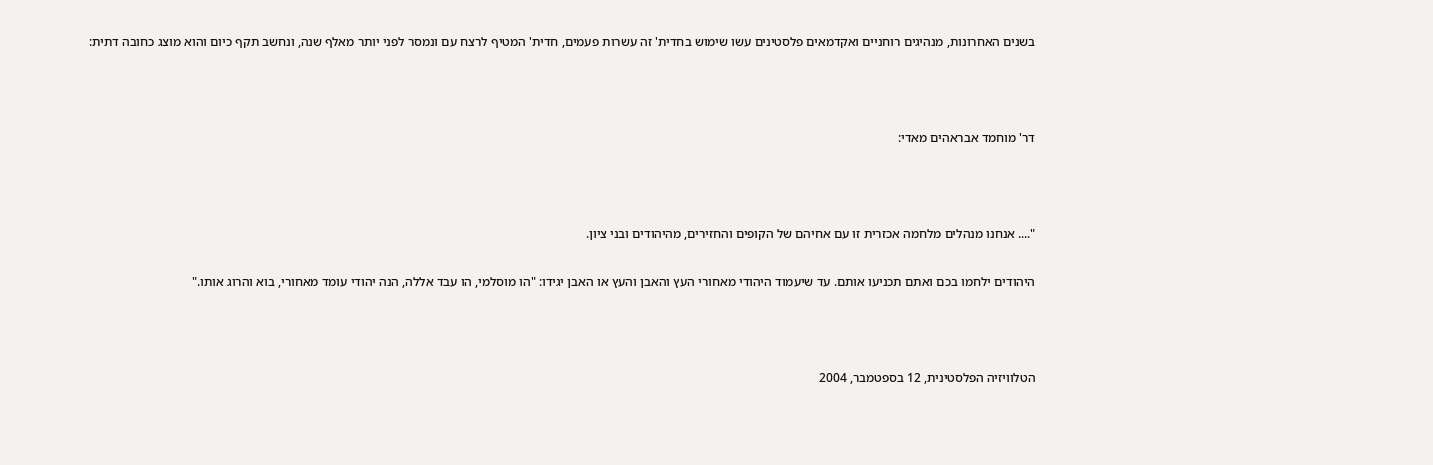בשנים האחרונות, מנהיגים רוחניים ואקדמאים פלסטינים עשו שימוש בחדית' זה עשרות פעמים, חדית' המטיף לרצח עם ונמסר לפני יותר מאלף שנה, ונחשב תקף כיום והוא מוצג כחובה דתית:



דר' מוחמד אבראהים מאדי:



".... אנחנו מנהלים מלחמה אכזרית זו עם אחיהם של הקופים והחזירים, מהיהודים ובני ציון.

היהודים ילחמו בכם ואתם תכניעו אותם. עד שיעמוד היהודי מאחורי העץ והאבן והעץ או האבן יגידו: "הו מוסלמי, הו עבד אללה, הנה יהודי עומד מאחורי, בוא והרוג אותו."



הטלוויזיה הפלסטינית, 12 בספטמבר, 2004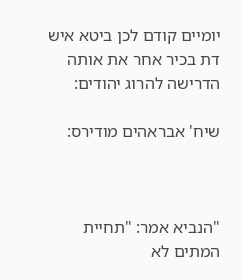יומיים קודם לכן ביטא איש דת בכיר אחר את אותה הדרישה להרוג יהודים:

שיח' אבראהים מודירס:



"הנביא אמר: "תחיית המתים לא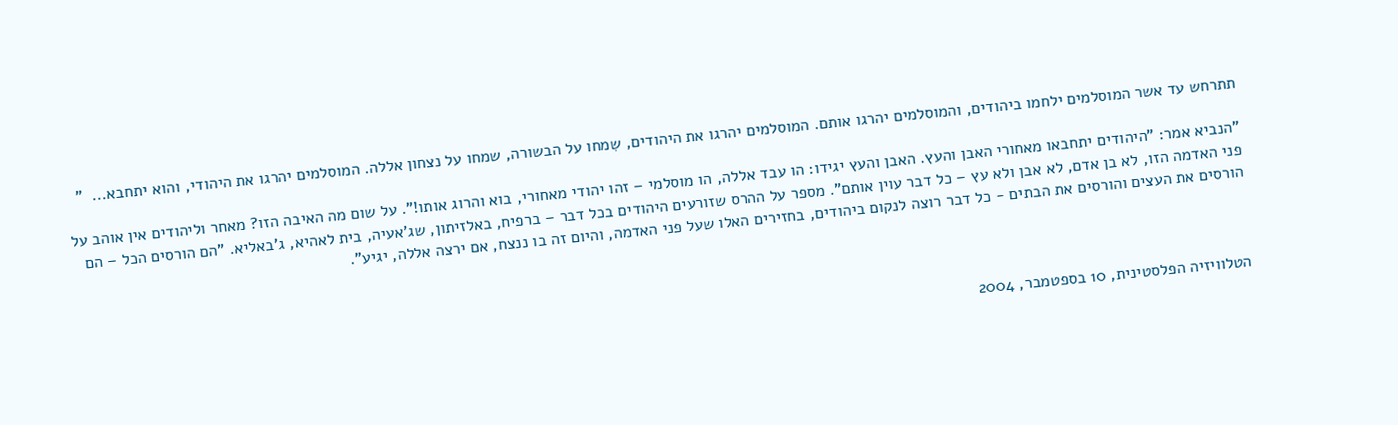תתרחש עד אשר המוסלמים ילחמו ביהודים, והמוסלמים יהרגו אותם. המוסלמים יהרגו את היהודים, שִמחו על הבשורה, שמחו על נצחון אללה. המוסלמים יהרגו את היהודי, והוא יתחבא...  "

"הנביא אמר: "היהודים יתחבאו מאחורי האבן והעץ. האבן והעץ יגידו: הו עבד אללה, הו מוסלמי – זהו יהודי מאחורי, בוא והרוג אותו!". על שום מה האיבה הזו? מאחר וליהודים אין אוהב על פני האדמה הזו, לא בן אדם, לא אבן ולא עץ – כל דבר עוין אותם". מספר על ההרס שזורעים היהודים בכל דבר – ברפיח, באלזיתון, שג'אעיה, בית לאהיא, ג'באליא. "הם הורסים הכל – הם הורסים את העצים והורסים את הבתים - כל דבר רוצה לנקום ביהודים, בחזירים האלו שעל פני האדמה, והיום זה בו ננצח, אם ירצה אללה, יגיע".



הטלוויזיה הפלסטינית, 10 בספטמבר, 2004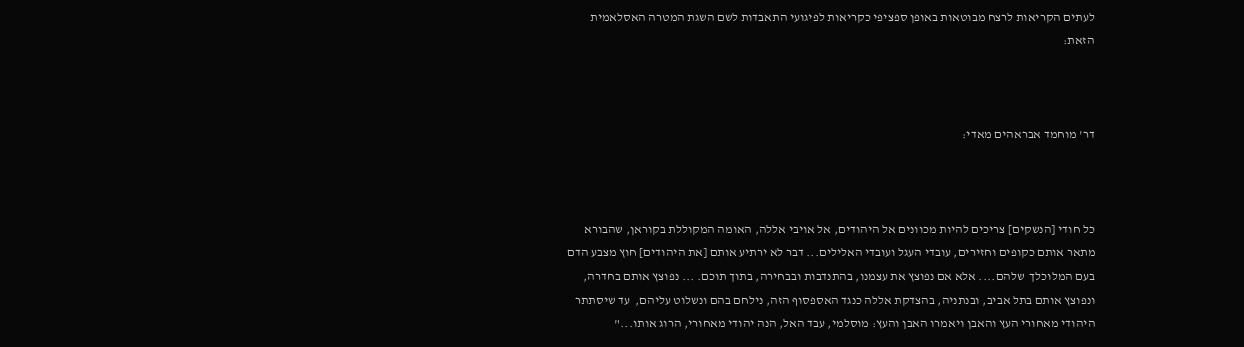לעתים הקריאות לרצח מבוטאות באופן ספציפי כקריאות לפיגועי התאבדות לשם השגת המטרה האסלאמית הזאת:



דר' מוחמד אבראהים מאדי:



כל חודי [הנשקים] צריכים להיות מכוונים אל היהודים, אל אויבי אללה, האומה המקוללת בקוראן, שהבורא מתאר אותם כקופים וחזירים, עובדי העגל ועובדי האלילים... דבר לא ירתיע אותם [את היהודים] חוץ מצבע הדם בעם המלוכלך  שלהם.... אלא אם נפוצץ את עצמנו, בהתנדבות ובבחירה, בתוך תוכם. ... נפוצץ אותם בחדרה, ונפוצץ אותם בתל אביב, ובנתניה, בהצדקת אללה כנגד האספסוף הזה, נילחם בהם ונשלוט עליהם,  עד שיסתתר היהודי מאחורי העץ והאבן ויאמרו האבן והעץ: מוסלמי, עבד האל, הנה יהודי מאחורי, הרוג אותו..."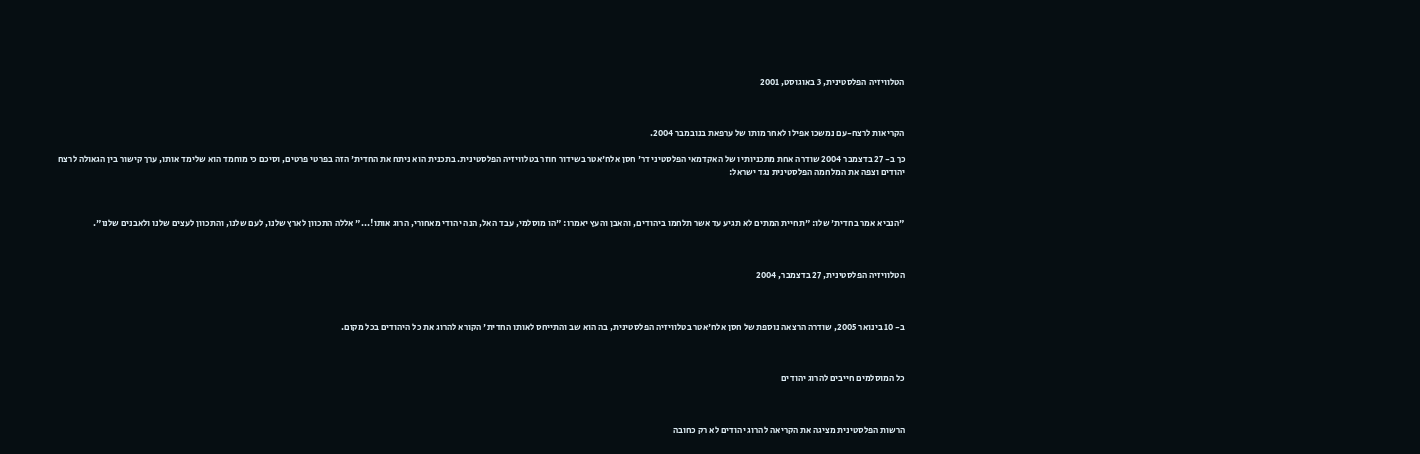הטלוויזיה הפלסטינית, 3 באוגוסט, 2001



הקריאות לרצח-עם נמשכו אפילו לאחר מותו של ערפאת בנובמבר 2004.

כך ב- 27 בדצמבר 2004 שודרה אחת מתכניותיו של האקדמאי הפלסטיני דר' חסן אלח'אטר בשידור חוזר בטלוויזיה הפלסטינית. בתכנית הוא ניתח את החדית' הזה בפרטי פרטים, וסיכם כי מוחמד הוא שלימד אותו, ערך קישור בין הגאולה לרצח יהודים וצפה את המלחמה הפלסטינית נגד ישראל:



"הנביא אמר בחדית' שלו: "תחיית המתים לא תגיע עד אשר תלחמו ביהודים, והאבן והעץ יאמרו: "הו מוסלמי, עבד האל, הנה יהודי מאחורי, הרוג אותו!..." אללה התכוון לארץ שלנו, לעם שלנו, והתכוון לעצים שלנו ולאבנים שלנו".



הטלוויזיה הפלסטינית, 27 בדצמבר, 2004



ב- 10 בינואר 2005, שודרה הרצאה נוספת של חסן אלח'אטר בטלוויזיה הפלסטינית, בה הוא שב והתייחס לאותו החדית' הקורא להרוג את כל היהודים בכל מקום.



כל המוסלמים חייבים להרוג יהודים



הרשות הפלסטינית מציגה את הקריאה להרוג יהודים לא רק כחובה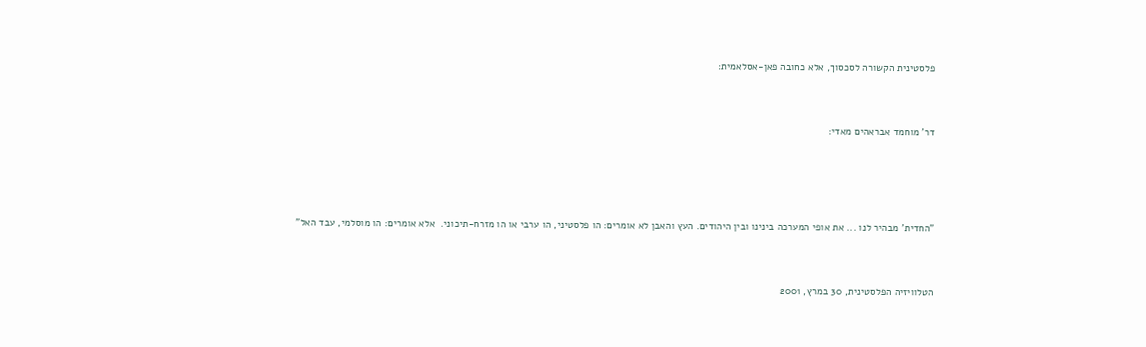פלסטינית הקשורה לסכסוך, אלא כחובה פאן-אסלאמית:



דר' מוחמד אבראהים מאדי:





"החדית' מבהיר לנו ... את אופי המערכה בינינו ובין היהודים. העץ והאבן לא אומרים: הו פלסטיני, הו ערבי או הו מזרח-תיכוני.  אלא אומרים: הו מוסלמי, עבד האל"



הטלוויזיה הפלסטינית, 30 במרץ, 2001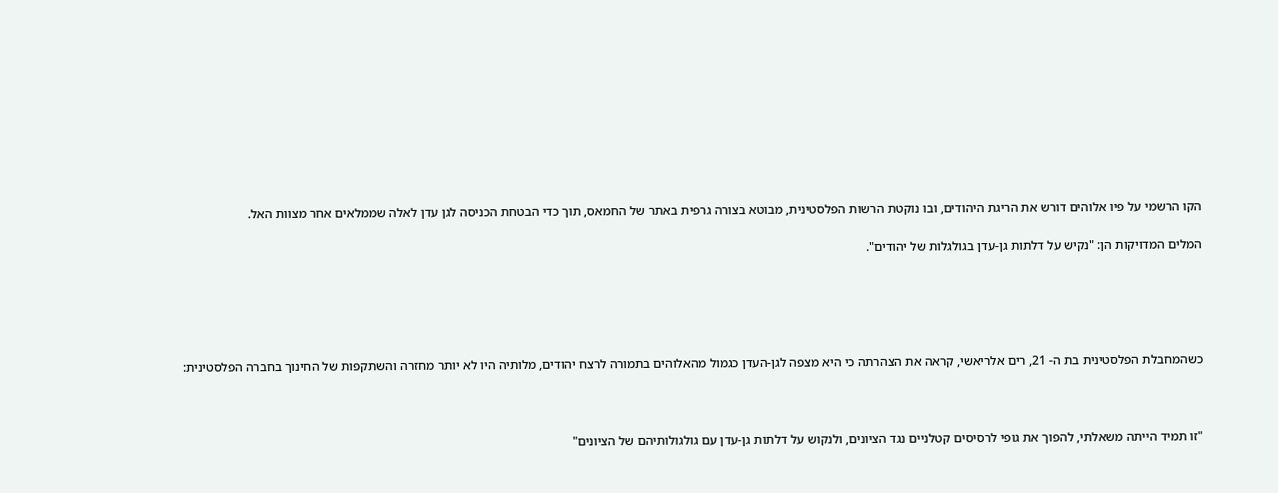הקו הרשמי על פיו אלוהים דורש את הריגת היהודים, ובו נוקטת הרשות הפלסטינית, מבוטא בצורה גרפית באתר של החמאס, תוך כדי הבטחת הכניסה לגן עדן לאלה שממלאים אחר מצוות האל.

המלים המדויקות הן: "נקיש על דלתות גן-עדן בגולגלות של יהודים".





כשהמחבלת הפלסטינית בת ה- 21, רים אלריאשי, קראה את הצהרתה כי היא מצפה לגן-העדן כגמול מהאלוהים בתמורה לרצח יהודים, מלותיה היו לא יותר מחזרה והשתקפות של החינוך בחברה הפלסטינית:



"זו תמיד הייתה משאלתי, להפוך את גופי לרסיסים קטלניים נגד הציונים, ולנקוש על דלתות גן-עדן עם גולגולותיהם של הציונים"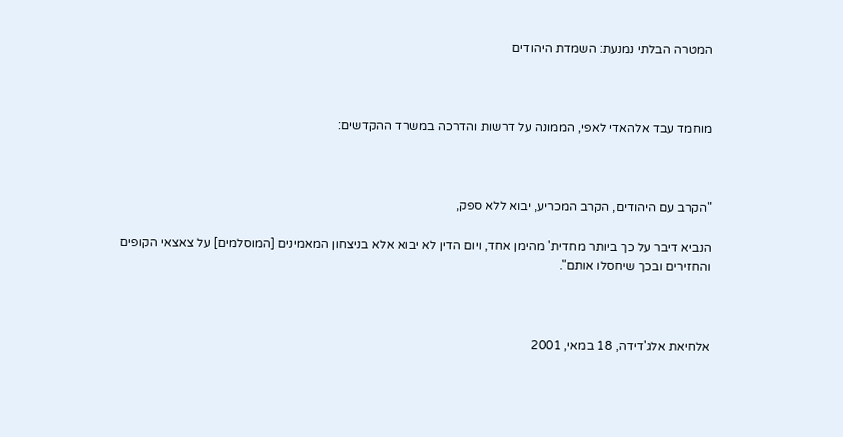המטרה הבלתי נמנעת: השמדת היהודים



מוחמד עבד אלהאדי לאפי, הממונה על דרשות והדרכה במשרד ההקדשים:



"הקרב עם היהודים, הקרב המכריע, יבוא ללא ספק,

הנביא דיבר על כך ביותר מחדית' מהימן אחד, ויום הדין לא יבוא אלא בניצחון המאמינים [המוסלמים] על צאצאי הקופים והחזירים ובכך שיחסלו אותם".



אלחיאת אלג'דידה, 18 במאי, 2001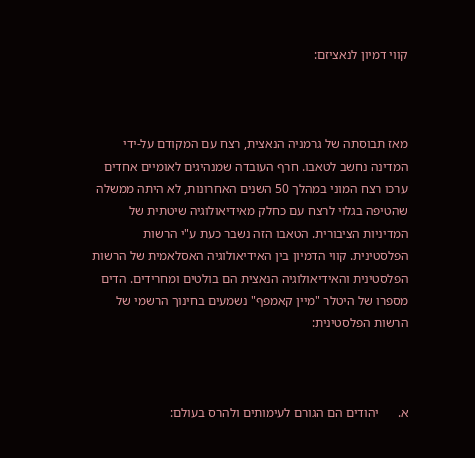קווי דמיון לנאציזם:



מאז תבוסתה של גרמניה הנאצית, רצח עם המקודם על-ידי המדינה נחשב לטאבו. חרף העובדה שמנהיגים לאומיים אחדים ערכו רצח המוני במהלך 50 השנים האחרונות, לא היתה ממשלה שהטיפה בגלוי לרצח עם כחלק מאידיאולוגיה שיטתית של המדיניות הציבורית. הטאבו הזה נשבר כעת ע"י הרשות הפלסטינית. קווי הדמיון בין האידיאולוגיה האסלאמית של הרשות הפלסטינית והאידיאולוגיה הנאצית הם בולטים ומחרידים. הדים מספרו של היטלר "מיין קאמפף" נשמעים בחינוך הרשמי של הרשות הפלסטינית:



א.      יהודים הם הגורם לעימותים ולהרס בעולם: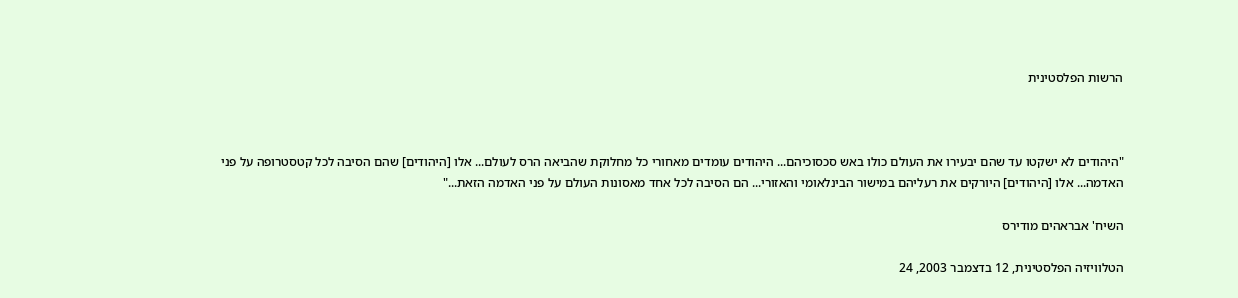הרשות הפלסטינית



"היהודים לא ישקטו עד שהם יבעירו את העולם כולו באש סכסוכיהם... היהודים עומדים מאחורי כל מחלוקת שהביאה הרס לעולם... אלו [היהודים] שהם הסיבה לכל קטסטרופה על פני האדמה... אלו [היהודים] היורקים את רעליהם במישור הבינלאומי והאזורי... הם הסיבה לכל אחד מאסונות העולם על פני האדמה הזאת..."

השיח' אבראהים מודירס

הטלוויזיה הפלסטינית, 12 בדצמבר 2003, 24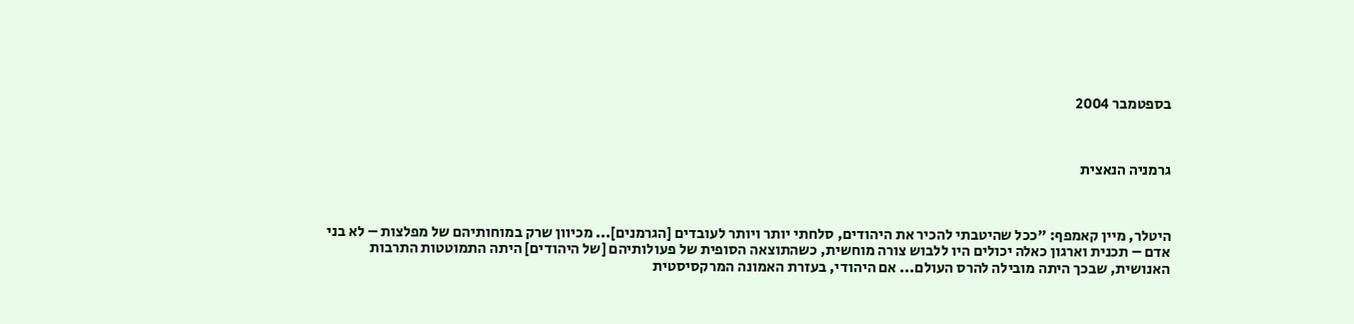בספטמבר 2004



גרמניה הנאצית



היטלר, מיין קאמפף: "ככל שהיטבתי להכיר את היהודים, סלחתי יותר ויותר לעובדים [הגרמנים]... מכיוון שרק במוחותיהם של מפלצות – לא בני אדם – תכנית וארגון כאלה יכולים היו ללבוש צורה מוחשית, כשהתוצאה הסופית של פעולותיהם [של היהודים] היתה התמוטטות התרבות האנושית, שבכך היתה מובילה להרס העולם... אם היהודי, בעזרת האמונה המרקסיסטית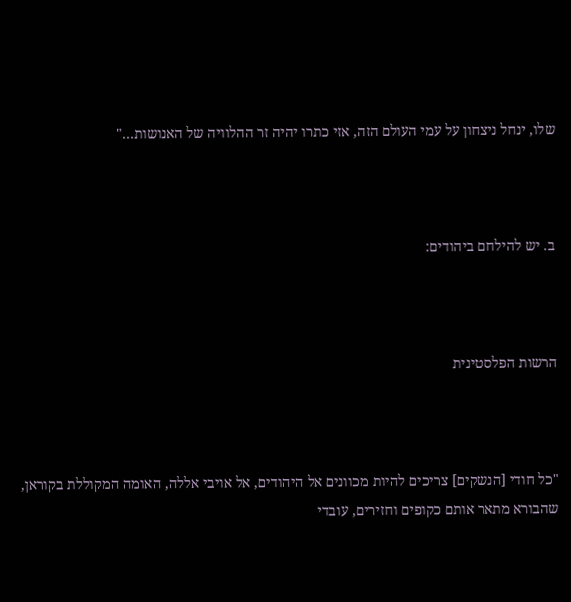שלו, ינחל ניצחון על עמי העולם הזה, אזי כתרו יהיה זר ההלוויה של האנושות..."



ב. יש להילחם ביהודים:



הרשות הפלסטינית



"כל חודי [הנשקים] צריכים להיות מכוונים אל היהודים, אל אויבי אללה, האומה המקוללת בקוראן, שהבורא מתאר אותם כקופים וחזירים, עובדי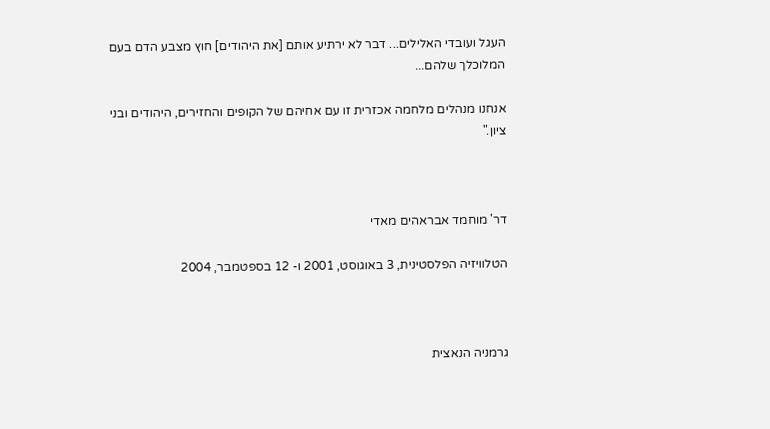העגל ועובדי האלילים... דבר לא ירתיע אותם [את היהודים] חוץ מצבע הדם בעם המלוכלך שלהם...

אנחנו מנהלים מלחמה אכזרית זו עם אחיהם של הקופים והחזירים, היהודים ובני ציון."



דר' מוחמד אבראהים מאדי

הטלוויזיה הפלסטינית, 3 באוגוסט, 2001 ו- 12 בספטמבר, 2004



גרמניה הנאצית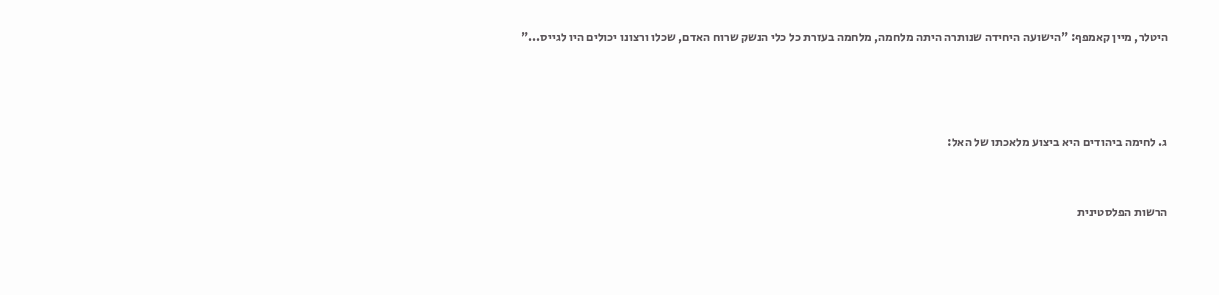היטלר, מיין קאמפף: "הישועה היחידה שנותרה היתה מלחמה, מלחמה בעזרת כל כלי הנשק שרוח האדם, שכלו ורצונו יכולים היו לגייס..."





ג. לחימה ביהודים היא ביצוע מלאכתו של האל:



הרשות הפלסטינית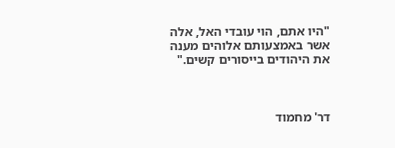"היו אתם, הוי עובדי האל, אלה אשר באמצעותם אלוהים מענה את היהודים בייסורים קשים."



דר' מחמוד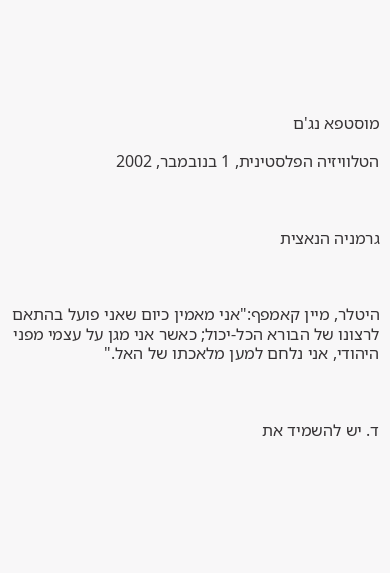מוסטפא נג'ם

הטלוויזיה הפלסטינית, 1 בנובמבר, 2002



גרמניה הנאצית



היטלר, מיין קאמפף:"אני מאמין כיום שאני פועל בהתאם לרצונו של הבורא הכל-יכול; כאשר אני מגן על עצמי מפני היהודי, אני נלחם למען מלאכתו של האל."



ד. יש להשמיד את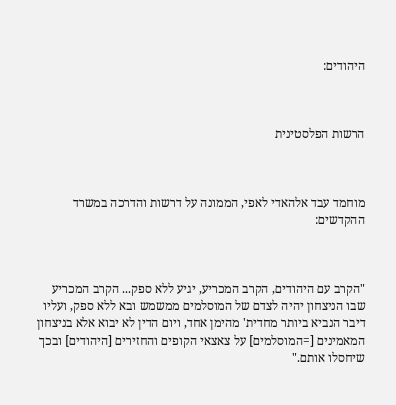היהודים:



הרשות הפלסטינית



מוחמד עבד אלהאדי לאפי, הממונה על דרשות והדרכה במשרד ההקדשים:



"הקרב עם היהודים, הקרב המכריע, יגיע ללא ספק... הקרב המכריע שבו הניצחון יהיה לצדם של המוסלמים ממשמש ובא ללא ספק, ועליו דיבר הנביא ביותר מחדית' מהימן אחד, ויום הדין לא יבוא אלא בניצחון המאמינים [=המוסלמים] על צאצאי הקופים והחזירים [היהודים] ובכך שיחסלו אותם."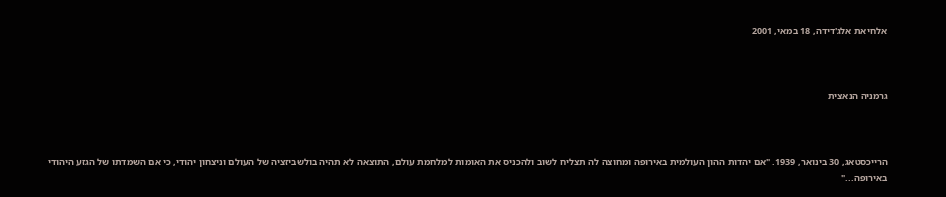אלחיאת אלג'דידה, 18 במאי, 2001



גרמניה הנאצית



הרייכסטאג, 30 בינואר, 1939. "אם יהדות ההון העולמית באירופה ומחוצה לה תצליח לשוב ולהכניס את האומות למלחמת עולם, התוצאה לא תהיה בולשביזציה של העולם וניצחון יהודי, כי אם השמדתו של הגזע היהודי באירופה..."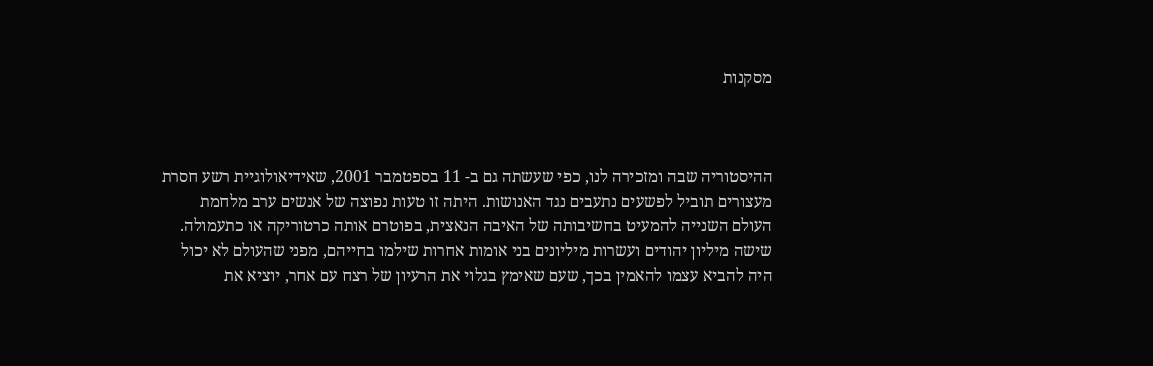מסקנות



ההיסטוריה שבה ומזכירה לנו, כפי שעשתה גם ב- 11 בספטמבר 2001, שאידיאולוגיית רשע חסרת מעצורים תוביל לפשעים נתעבים נגד האנושות. היתה זו טעות נפוצה של אנשים ערב מלחמת העולם השנייה להמעיט בחשיבותה של האיבה הנאצית, בפוטרם אותה כרטוריקה או כתעמולה. שישה מיליון יהודים ועשרות מיליונים בני אומות אחרות שילמו בחייהם, מפני שהעולם לא יכול היה להביא עצמו להאמין בכך, שעם שאימץ בגלוי את הרעיון של רצח עם אחר, יוציא את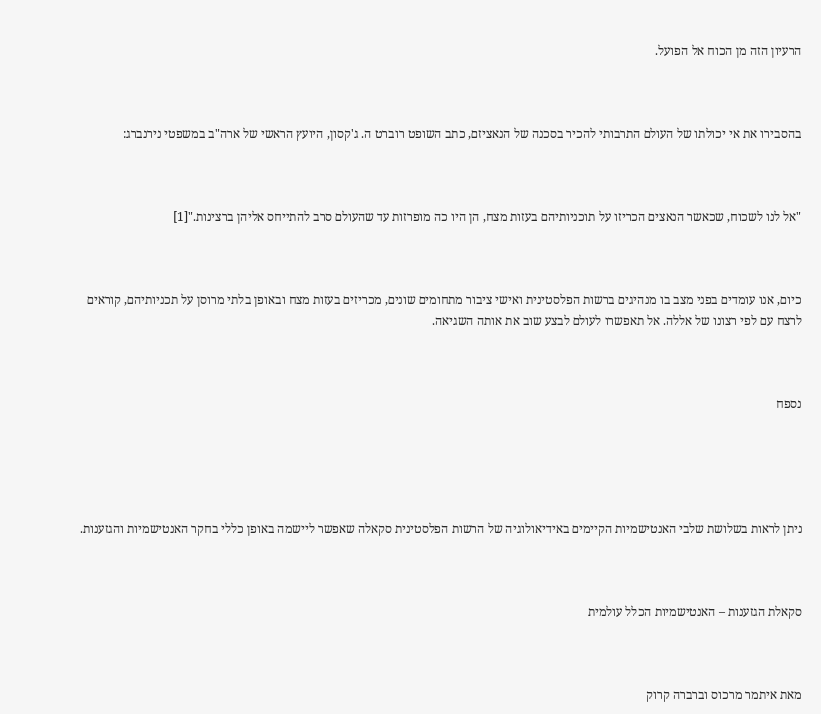הרעיון הזה מן הכוח אל הפועל.



בהסבירו את אי יכולתו של העולם התרבותי להכיר בסכנה של הנאציזם, כתב השופט רוברט ה. ג'קסון, היועץ הראשי של ארה"ב במשפטי נירנברג:



"אל לנו לשכוח, שכאשר הנאצים הכריזו על תוכניותיהם בעזות מצח, הן היו כה מופרזות עד שהעולם סרב להתייחס אליהן ברצינות."[1]



כיום, אנו עומדים בפני מצב בו מנהיגים ברשות הפלסטינית ואישי ציבור מתחומים שונים, מכריזים בעזות מצח ובאופן בלתי מרוסן על תכניותיהם, קוראים לרצח עם לפי רצונו של אללה. אל תאפשרו לעולם לבצע שוב את אותה השגיאה.



נספח





ניתן לראות בשלושת שלבי האנטישמיות הקיימים באידיאולוגיה של הרשות הפלסטינית סקאלה שאפשר ליישמה באופן כללי בחקר האנטישמיות והגזענות.



סקאלת הגזענות – האנטישמיות הכלל עולמית



מאת איתמר מרכוס וברברה קרוק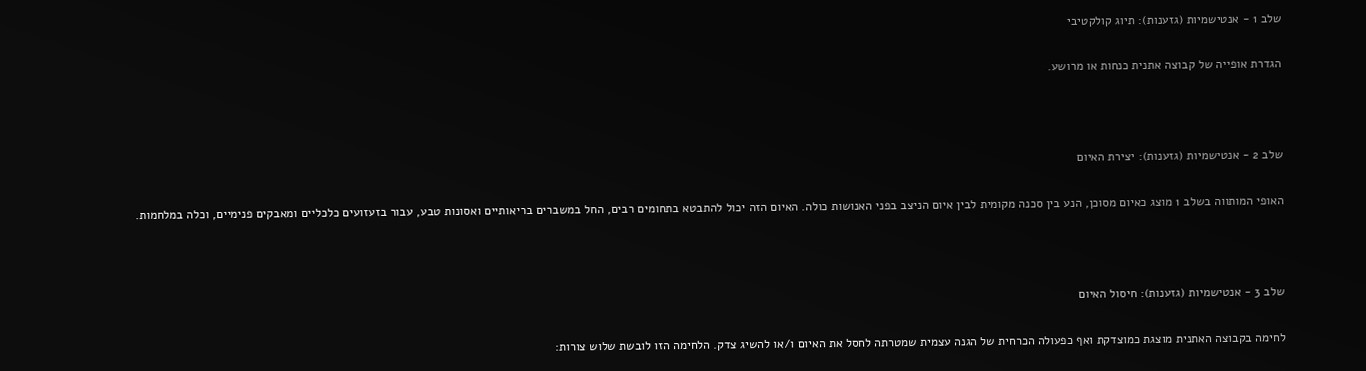שלב 1 - אנטישמיות (גזענות): תיוג קולקטיבי

הגדרת אופייה של קבוצה אתנית כנחות או מרושע.



שלב 2 - אנטישמיות (גזענות): יצירת האיום

האופי המותווה בשלב 1 מוצג כאיום מסוכן, הנע בין סכנה מקומית לבין איום הניצב בפני האנושות כולה. האיום הזה יכול להתבטא בתחומים רבים, החל במשברים בריאותיים ואסונות טבע, עבור בזעזועים כלכליים ומאבקים פנימיים, וכלה במלחמות.



שלב 3 - אנטישמיות (גזענות): חיסול האיום

לחימה בקבוצה האתנית מוצגת כמוצדקת ואף כפעולה הכרחית של הגנה עצמית שמטרתה לחסל את האיום ו/או להשיג צדק. הלחימה הזו לובשת שלוש צורות: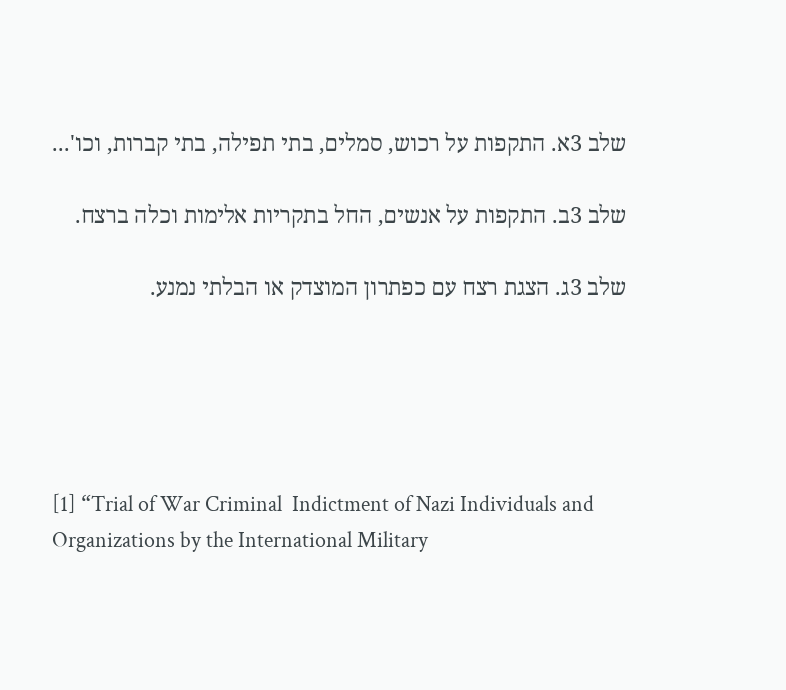שלב 3א. התקפות על רכוש, סמלים, בתי תפילה, בתי קברות, וכו'...

שלב 3ב. התקפות על אנשים, החל בתקריות אלימות וכלה ברצח.

שלב 3ג. הצגת רצח עם כפתרון המוצדק או הבלתי נמנע.





[1] “Trial of War Criminal  Indictment of Nazi Individuals and Organizations by the International Military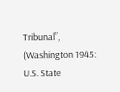Tribunal”, (Washington 1945: U.S. State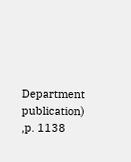Department publication) ,p. 1138